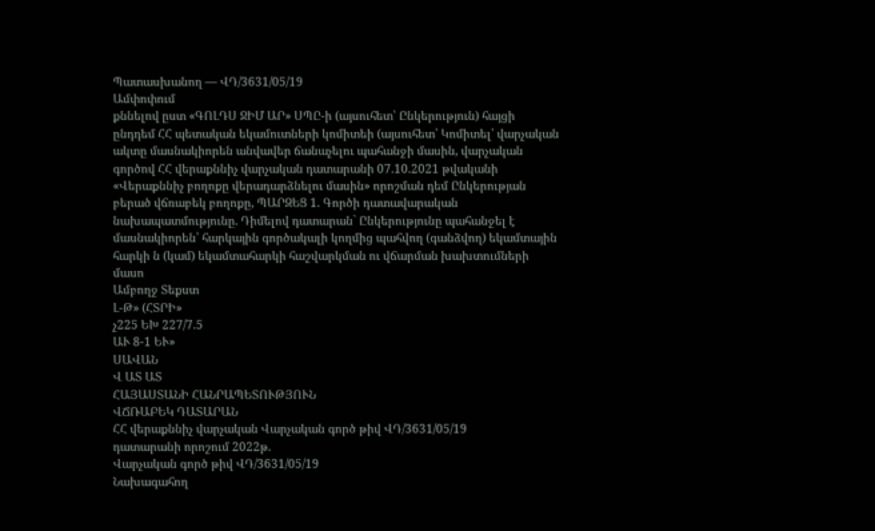Պատասխանող — ՎԴ/3631/05/19
Ամփոփում
քննելով ըստ «ԳՈԼԴՍ ՋԻՄ ԱՐ» ՍՊԸ-ի (այսուհետ՝ Ընկերություն) հայցի ընդդեմ ՀՀ պետական եկամուտների կոմիտեի (այսուհետ՝ Կոմիտել՝ վարչական ակտը մասնակիորեն անվավեր ճանաչելու պահանջի մասին, վարչական գործով ՀՀ վերաքննիչ վարչական դատարանի 07.10.2021 թվականի «Վերաքննիչ բողոքը վերադարձնելու մասին» որոշման դեմ Ընկերության բերած վճռաբեկ բողոքը, ՊԱՐԶԵՑ 1. Գործի դատավարական նախապատմությունը. Դիմելով դատարան` Ընկերությունը պահանջել է մասնակիորեն՝ հարկային գործակալի կողմից պահվող (գանձվող) եկամտային հարկի ն (կամ) եկամտահարկի հաշվարկման ու վճարման խախտումների մասո
Ամբողջ Տեքստ
Լ-Թ» (ՀՏՐԻ»
չ225 ԵԽ 227/7.5
ԱՒ 8-1 ԵՒ»
ՍԱՎԱՆ
Վ ԱՏ ԱՏ
ՀԱՅԱՍՏԱՆԻ ՀԱՆՐԱՊԵՏՈՒԹՅՈՒՆ
ՎՃՌԱԲԵԿ ԴԱՏԱՐԱՆ
ՀՀ վերաքննիչ վարչական Վարչական գործ թիվ ՎԴ/3631/05/19
դատարանի որոշում 2022թ.
Վարչական գործ թիվ ՎԴ/3631/05/19
Նախագահող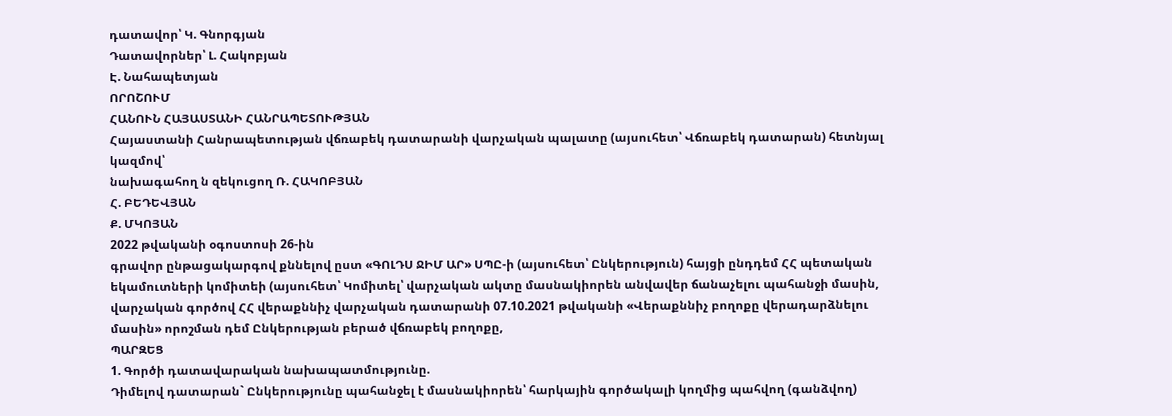դատավոր՝ Կ. Գնորգյան
Դատավորներ՝ Լ. Հակոբյան
Է. Նահապետյան
ՈՐՈՇՈՒՄ
ՀԱՆՈՒՆ ՀԱՅԱՍՏԱՆԻ ՀԱՆՐԱՊԵՏՈՒԹՅԱՆ
Հայաստանի Հանրապետության վճռաբեկ դատարանի վարչական պալատը (այսուհետ՝ Վճռաբեկ դատարան) հետնյալ կազմով՝
նախագահող ն զեկուցող Ռ. ՀԱԿՈԲՅԱՆ
Հ. ԲԵԴԵՎՅԱՆ
Ք. ՄԿՈՅԱՆ
2022 թվականի օգոստոսի 26-ին
գրավոր ընթացակարգով քննելով ըստ «ԳՈԼԴՍ ՋԻՄ ԱՐ» ՍՊԸ-ի (այսուհետ՝ Ընկերություն) հայցի ընդդեմ ՀՀ պետական եկամուտների կոմիտեի (այսուհետ՝ Կոմիտել՝ վարչական ակտը մասնակիորեն անվավեր ճանաչելու պահանջի մասին, վարչական գործով ՀՀ վերաքննիչ վարչական դատարանի 07.10.2021 թվականի «Վերաքննիչ բողոքը վերադարձնելու մասին» որոշման դեմ Ընկերության բերած վճռաբեկ բողոքը,
ՊԱՐԶԵՑ
1. Գործի դատավարական նախապատմությունը.
Դիմելով դատարան` Ընկերությունը պահանջել է մասնակիորեն՝ հարկային գործակալի կողմից պահվող (գանձվող)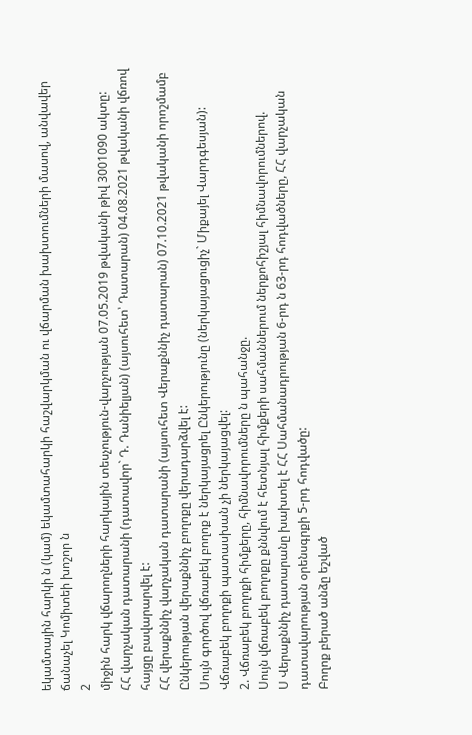եկամտային հարկի ն (կամ) եկամտահարկի հաշվարկման ու վճարման խախտումների մասով, անվավեր ճանաչել Կոմիտեի խոշոր ն
2
միջին հարկ վճարողների հարկային տեսչություն-վարչության 07.05.2019 թվականի թիվ 3001090 ակտը:
ՀՀ վարչական դատարանի (դատավոր` Դ. Դանիելյան) (այսուհետ՝ Դատարան) 04.08.2021 թվականի վճռով հայցը բավարարվել է:
ՀՀ վերաքննիչ վարչական դատարանի (այսուհետ Վերաքննիչ դատարան) 07.10.2021 թվականի որոշմամբ Ընկերության վերաքննիչ բողոքը վերադարձվել է:
Սույն գործով վճռաբեկ բողոք է ներկայացրել Ընկերությունը (ներկայացուցիչ` Միքայել Վարդգեսյան):
Վճռաբեկ բողոքի պատասխան չի ներկայացվել:
2. Վճռաբեկ բողոքի հիմքերը, հիմնավորումները ն պահանջը.
Սույն վճռաբեկ բողոքը քննվում է հետնյալ հիմքերի սահմաններում ներքոհիշյալ հիմնավորումներով.
Ս Վերաքննիչ դատարանը խախտել է ՀՀ Սահմանադրության 6-րդ ն 63-րդ հոդվածները, ՀՀ վարչական դատավարության օրենսգրքի 5-րդ հոդվածը:
Բողոք բերած անձը եշված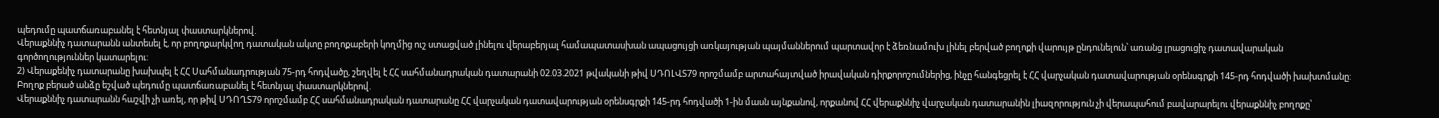պեդումը պատճառաբանել է հետնյալ փաստարկներով.
Վերաքննիչ դատարանն անտեսել է, որ բողոքարկվող դատական ակտը բողոքաբերի կողմից ուշ ստացված լինելու վերաբերյալ համապատասխան ապացույցի առկայության պայմաններում պարտավոր է ձեռնամուխ լինել բերված բողոքի վարույթ ընդունելուն՝ առանց լրացուցիչ դատավարական գործողություններ կատարելու:
2) Վերաքենիչ դատարանը խախպել է ՀՀ Սահմանադրության 75-րդ հոդվածը, շեղվել է ՀՀ սահմանադրական դատարանի 02.03.2021 թվականի թիվ ՍԴՈԼՎՏ79 որոշմամբ արտահայտված իրավական դիրքորոշումներից, ինչը հանգեցրել է ՀՀ վարչական դատավարության օրենսգրքի 145-րդ հոդվածի խախտմանը:
Բողոք բերած անձը եշված պեդումը պատճառաբանել է հետնյալ փաստարկներով.
Վերաքննիչ դատարանն հաշվի չի առել, որ թիվ ՍԴՈՂՏ79 որոշմամբ ՀՀ սահմանադրական դատարանը ՀՀ վարչական դատավարության օրենսգրքի 145-րդ հոդվածի 1-ին մասն այնքանով, որքանով ՀՀ վերաքննիչ վարչական դատարանին լիազորություն չի վերապահում բավարարելու վերաքննիչ բողոքը՝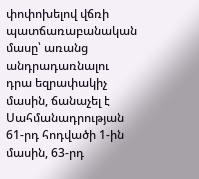փոփոխելով վճռի պատճառաբանական մասը՝ առանց անդրադառնալու դրա եզրափակիչ մասին, ճանաչել է Սահմանադրության 61-րդ հոդվածի 1-ին մասին, 63-րդ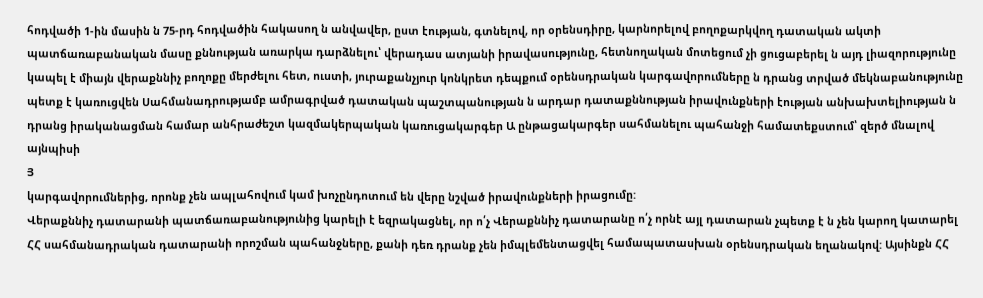հոդվածի 1-ին մասին ն 75-րդ հոդվածին հակասող ն անվավեր, ըստ էության, գտնելով, որ օրենսդիրը, կարնորելով բողոքարկվող դատական ակտի պատճառաբանական մասը քննության առարկա դարձնելու՝ վերադաս ատյանի իրավասությունը, հետնողական մոտեցում չի ցուցաբերել ն այդ լիազորությունը կապել է միայն վերաքննիչ բողոքը մերժելու հետ, ուստի, յուրաքանչյուր կոնկրետ դեպքում օրենսդրական կարգավորումները ն դրանց տրված մեկնաբանությունը պետք է կառուցվեն Սահմանադրությամբ ամրագրված դատական պաշտպանության ն արդար դատաքննության իրավունքների էության անխախտելիության ն դրանց իրականացման համար անհրաժեշտ կազմակերպական կառուցակարգեր Ա ընթացակարգեր սահմանելու պահանջի համատեքստում՝ զերծ մնալով այնպիսի
Յ
կարգավորումներից, որոնք չեն ապլահովում կամ խոչընդոտում են վերը նշված իրավունքների իրացումը:
Վերաքննիչ դատարանի պատճառաբանությունից կարելի է եզրակացնել, որ ո՛չ Վերաքննիչ դատարանը ո՛չ որնէ այլ դատարան չպետք է ն չեն կարող կատարել ՀՀ սահմանադրական դատարանի որոշման պահանջները, քանի դեռ դրանք չեն իմպլեմենտացվել համապատասխան օրենսդրական եղանակով: Այսինքն ՀՀ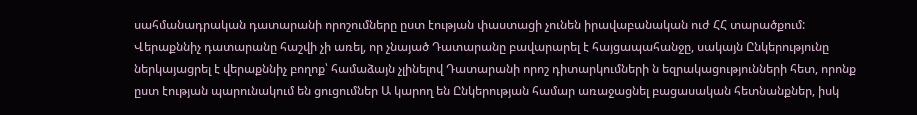սահմանադրական դատարանի որոշումները ըստ էության փաստացի չունեն իրավաբանական ուժ ՀՀ տարածքում:
Վերաքննիչ դատարանը հաշվի չի առել, որ չնայած Դատարանը բավարարել է հայցապահանջը, սակայն Ընկերությունը ներկայացրել է վերաքննիչ բողոք՝ համաձայն չլինելով Դատարանի որոշ դիտարկումների ն եզրակացությունների հետ, որոնք ըստ էության պարունակում են ցուցումներ Ա կարող են Ընկերության համար առաջացնել բացասական հետնանքներ, իսկ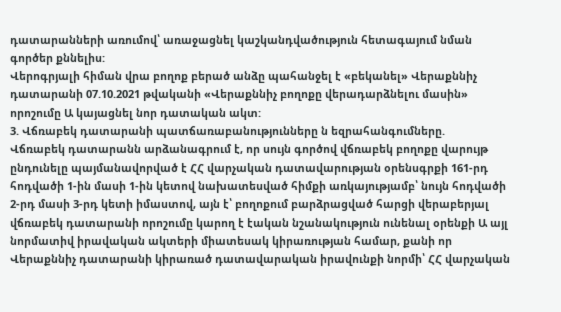դատարանների առումով՝ առաջացնել կաշկանդվածություն հետագայում նման գործեր քննելիս:
Վերոգրյալի հիման վրա բողոք բերած անձը պահանջել է «բեկանել» Վերաքննիչ դատարանի 07.10.2021 թվականի «Վերաքննիչ բողոքը վերադարձնելու մասին» որոշումը Ա կայացնել նոր դատական ակտ:
3. Վճռաբեկ դատարանի պատճառաբանությունները ն եզրահանգումները.
Վճռաբեկ դատարանն արձանագրում է, որ սույն գործով վճռաբեկ բողոքը վարույթ ընդունելը պայմանավորված է ՀՀ վարչական դատավարության օրենսգրքի 161-րդ հոդվածի 1-ին մասի 1-ին կետով նախատեսված հիմքի առկայությամբ՝ նույն հոդվածի 2-րդ մասի 3-րդ կետի իմաստով, այն է՝ բողոքում բարձրացված հարցի վերաբերյալ վճռաբեկ դատարանի որոշումը կարող է էական նշանակություն ունենալ օրենքի Ա այլ նորմատիվ իրավական ակտերի միատեսակ կիրառության համար, քանի որ Վերաքննիչ դատարանի կիրառած դատավարական իրավունքի նորմի՝ ՀՀ վարչական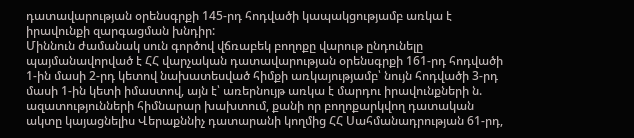դատավարության օրենսգրքի 145-րդ հոդվածի կապակցությամբ առկա է իրավունքի զարգացման խնդիր:
Միննուն ժամանակ սուն գործով վճռաբեկ բողոքը վարութ ընդունելը պայմանավորված է ՀՀ վարչական դատավարության օրենսգրքի 161-րդ հոդվածի 1-ին մասի 2-րդ կետով նախատեսված հիմքի առկայությամբ՝ նույն հոդվածի 3-րդ մասի 1-ին կետի իմաստով, այն է՝ առերնույթ առկա է մարդու իրավունքների ն. ազատությունների հիմնարար խախտում, քանի որ բողոքարկվող դատական ակտը կայացնելիս Վերաքննիչ դատարանի կողմից ՀՀ Սահմանադրության 61-րդ,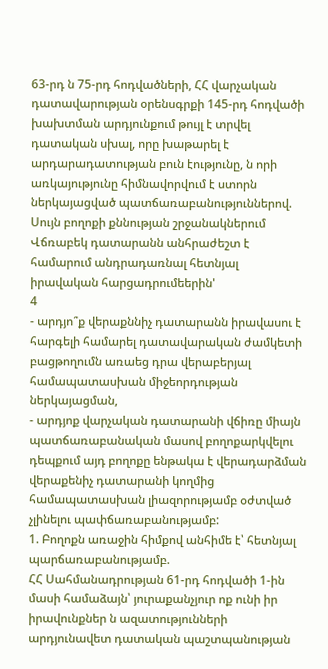63-րդ ն 75-րդ հոդվածների, ՀՀ վարչական դատավարության օրենսգրքի 145-րդ հոդվածի խախտման արդյունքում թույլ է տրվել դատական սխալ, որը խաթարել է արդարադատության բուն էությունը, ն որի առկայությունը հիմնավորվում է ստորն ներկայացված պատճառաբանություններով.
Սույն բողոքի քննության շրջանակներում Վճռաբեկ դատարանն անհրաժեշտ է համարում անդրադառնալ հետնյալ իրավական հարցադրումեերին'
4
- արդյո՞ք վերաքննիչ դատարանն իրավասու է հարգելի համարել դատավարական ժամկետի բացթողումն առաեց դրա վերաբերյալ համապատասխան միջեորդության ներկայացման,
- արդյոք վարչական դատարանի վճիռը միայն պատճառաբանական մասով բողոքարկվելու դեպքում այդ բողոքը ենթակա է վերադարձման վերաքենիչ դատարանի կողմից համապատասխան լիազորությամբ օժտված չլինելու պափճառաբանությամբ:
1. Բողոքն առաջին հիմքով անհիմե է՝ հետնյալ պարճառաբանությամբ.
ՀՀ Սահմանադրության 61-րդ հոդվածի 1-ին մասի համաձայն՝ յուրաքանչյուր ոք ունի իր իրավունքներ ն ազատությունների արդյունավետ դատական պաշտպանության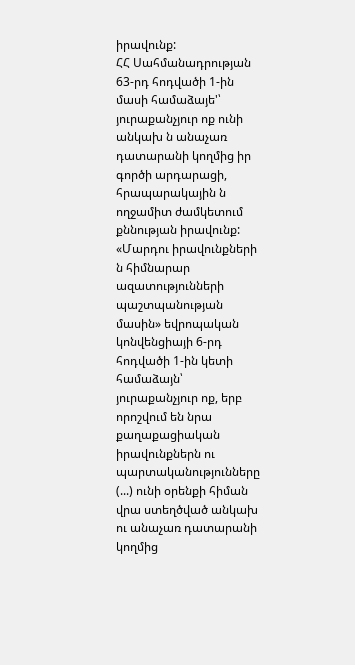իրավունք:
ՀՀ Սահմանադրության 63-րդ հոդվածի 1-ին մասի համաձայե'՝ յուրաքանչյուր ոք ունի անկախ ն անաչառ դատարանի կողմից իր գործի արդարացի, հրապարակային ն ողջամիտ ժամկետում քննության իրավունք:
«Մարդու իրավունքների ն հիմնարար ազատությունների պաշտպանության մասին» եվրոպական կոնվենցիայի 6-րդ հոդվածի 1-ին կետի համաձայն՝ յուրաքանչյուր ոք, երբ որոշվում են նրա քաղաքացիական իրավունքներն ու պարտականությունները (...) ունի օրենքի հիման վրա ստեղծված անկախ ու անաչառ դատարանի կողմից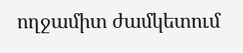ողջամիտ ժամկետում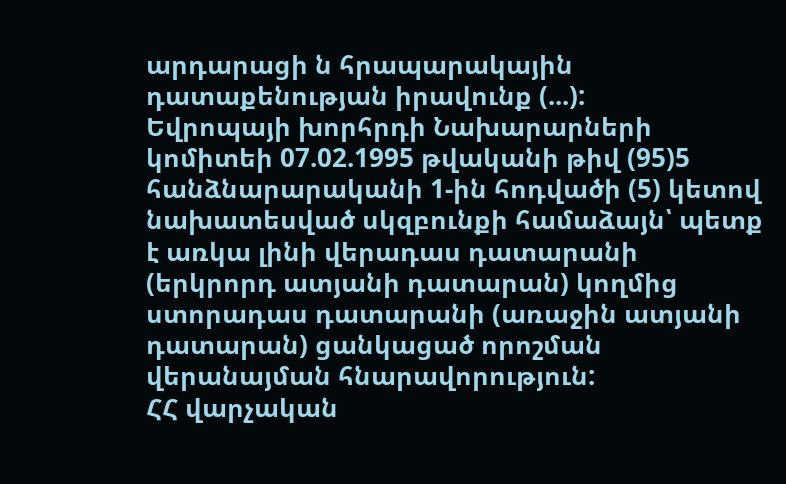արդարացի ն հրապարակային դատաքենության իրավունք (...):
Եվրոպայի խորհրդի Նախարարների կոմիտեի 07.02.1995 թվականի թիվ (95)5 հանձնարարականի 1-ին հոդվածի (5) կետով նախատեսված սկզբունքի համաձայն՝ պետք է առկա լինի վերադաս դատարանի (երկրորդ ատյանի դատարան) կողմից ստորադաս դատարանի (առաջին ատյանի դատարան) ցանկացած որոշման վերանայման հնարավորություն:
ՀՀ վարչական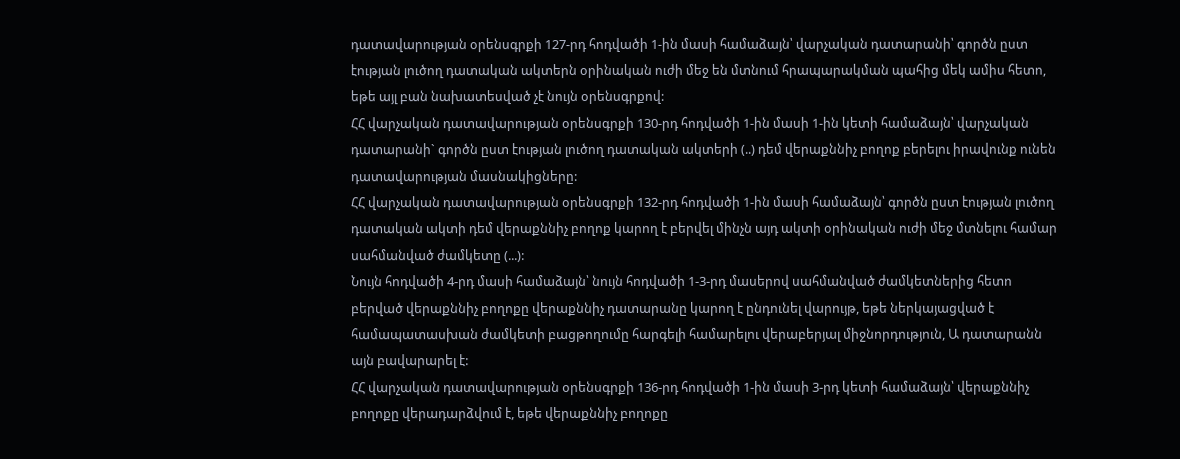դատավարության օրենսգրքի 127-րդ հոդվածի 1-ին մասի համաձայն՝ վարչական դատարանի՝ գործն ըստ էության լուծող դատական ակտերն օրինական ուժի մեջ են մտնում հրապարակման պահից մեկ ամիս հետո, եթե այլ բան նախատեսված չէ նույն օրենսգրքով:
ՀՀ վարչական դատավարության օրենսգրքի 130-րդ հոդվածի 1-ին մասի 1-ին կետի համաձայն՝ վարչական դատարանի` գործն ըստ էության լուծող դատական ակտերի (..) դեմ վերաքննիչ բողոք բերելու իրավունք ունեն դատավարության մասնակիցները:
ՀՀ վարչական դատավարության օրենսգրքի 132-րդ հոդվածի 1-ին մասի համաձայն՝ գործն ըստ էության լուծող դատական ակտի դեմ վերաքննիչ բողոք կարող է բերվել մինչն այդ ակտի օրինական ուժի մեջ մտնելու համար սահմանված ժամկետը (...):
Նույն հոդվածի 4-րդ մասի համաձայն՝ նույն հոդվածի 1-3-րդ մասերով սահմանված ժամկետներից հետո բերված վերաքննիչ բողոքը վերաքննիչ դատարանը կարող է ընդունել վարույթ, եթե ներկայացված է համապատասխան ժամկետի բացթողումը հարգելի համարելու վերաբերյալ միջնորդություն, Ա դատարանն այն բավարարել է:
ՀՀ վարչական դատավարության օրենսգրքի 136-րդ հոդվածի 1-ին մասի 3-րդ կետի համաձայն՝ վերաքննիչ բողոքը վերադարձվում է, եթե վերաքննիչ բողոքը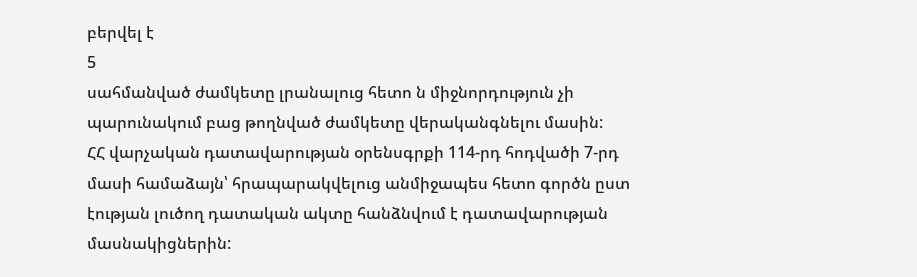բերվել է
5
սահմանված ժամկետը լրանալուց հետո ն միջնորդություն չի պարունակում բաց թողնված ժամկետը վերականգնելու մասին:
ՀՀ վարչական դատավարության օրենսգրքի 114-րդ հոդվածի 7-րդ մասի համաձայն՝ հրապարակվելուց անմիջապես հետո գործն ըստ էության լուծող դատական ակտը հանձնվում է դատավարության մասնակիցներին: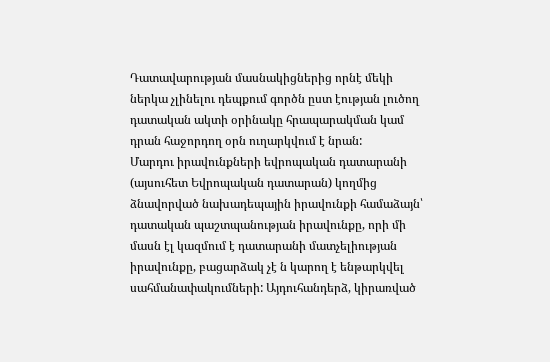Դատավարության մասնակիցներից որնէ մեկի ներկա չլինելու դեպքում գործն ըստ էության լուծող դատական ակտի օրինակը հրապարակման կամ դրան հաջորդող օրն ուղարկվում է նրան:
Մարդու իրավունքների եվրոպական դատարանի (այսուհետ Եվրոպական դատարան) կողմից ձնավորված նախադեպային իրավունքի համաձայն՝ դատական պաշտպանության իրավունքը, որի մի մասն էլ կազմում է դատարանի մատչելիության իրավունքը, բացարձակ չէ ն կարող է ենթարկվել սահմանափակումների: Այդուհանդերձ, կիրառված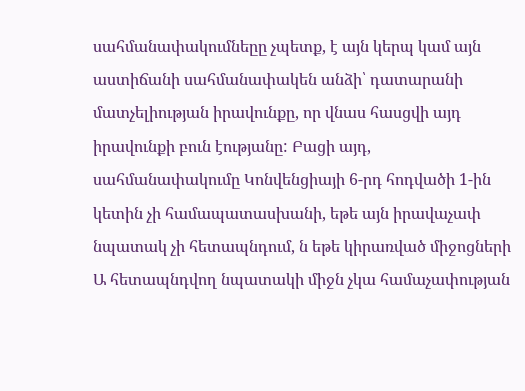սահմանափակումնեըը չպետք, է այն կերպ կամ այն աստիճանի սահմանափակեն անձի՝ դատարանի մատչելիության իրավունքը, որ վնաս հասցվի այդ իրավունքի բուն էությանը: Բացի այդ, սահմանափակումը Կոնվենցիայի 6-րդ հոդվածի 1-ին կետին չի համապատասխանի, եթե այն իրավաչափ նպատակ չի հետապնդում, ն եթե կիրառված միջոցների Ա հետապնդվող նպատակի միջն չկա համաչափության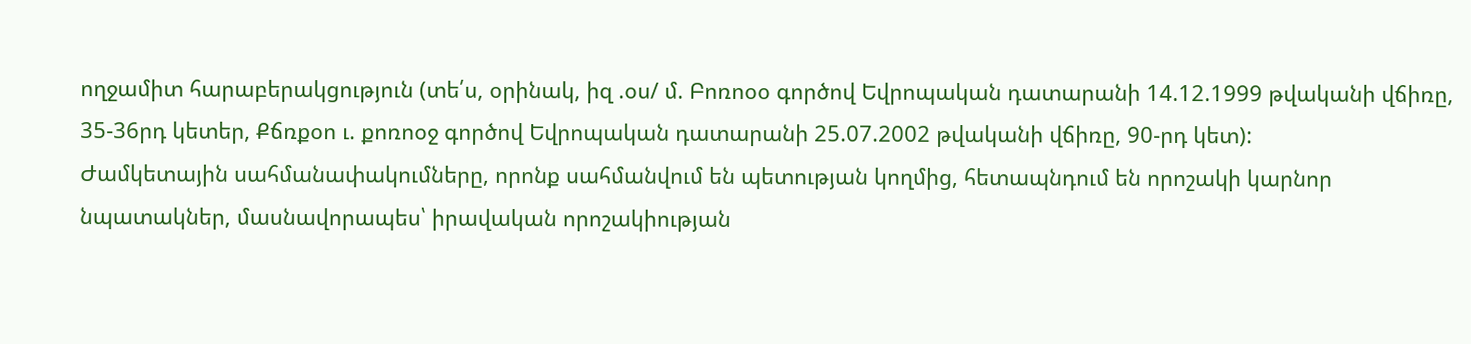ողջամիտ հարաբերակցություն (տե՛ս, օրինակ, իզ .օս/ մ. Բոռոօօ գործով Եվրոպական դատարանի 14.12.1999 թվականի վճիռը, 35-36րդ կետեր, Քճռքօո ւ. քոռոօջ գործով Եվրոպական դատարանի 25.07.2002 թվականի վճիռը, 90-րդ կետ):
Ժամկետային սահմանափակումները, որոնք սահմանվում են պետության կողմից, հետապնդում են որոշակի կարնոր նպատակներ, մասնավորապես՝ իրավական որոշակիության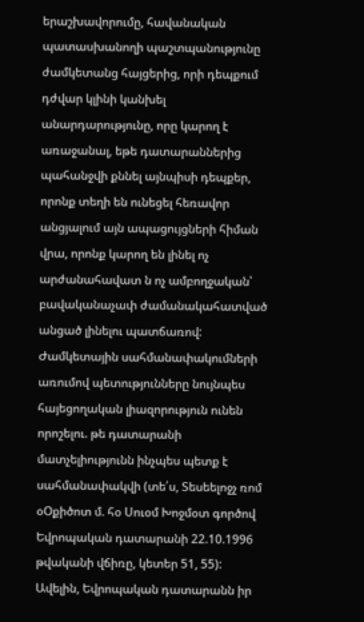երաշխավորումը, հավանական պատասխանողի պաշտպանությունը ժամկետանց հայցերից, որի դեպքում դժվար կլինի կանխել անարդարությունը, որը կարող է առաջանալ, եթե դատարաններից պահանջվի քննել այնպիսի դեպքեր, որոնք տեղի են ունեցել հեռավոր անցյալում այն ապացույցների հիման վրա, որոնք կարող են լինել ոչ արժանահավատ ն ոչ ամբողջական՝ բավականաչափ ժամանակահատված անցած լինելու պատճառով: Ժամկետային սահմանափակումների առումով պետությունները նույնպես հայեցողական լիազորություն ունեն որոշելու. թե դատարանի մատչելիությունն ինչպես պետք է սահմանափակվի (տե՛ս, Տեսեելոջչ ռոմ օՕքիծոտ մ. հօ Սուօմ Խոջմօտ գործով Եվրոպական դատարանի 22.10.1996 թվականի վճիռը, կետեր 51, 55):
Ավելին, Եվրոպական դատարանն իր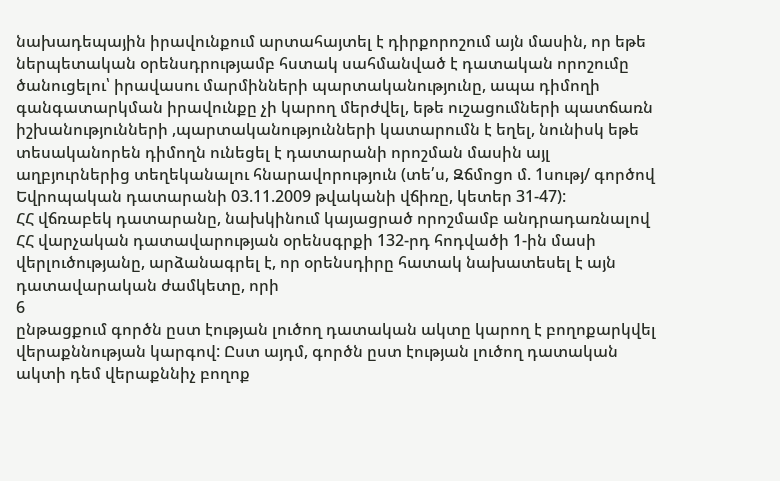նախադեպային իրավունքում արտահայտել է դիրքորոշում այն մասին, որ եթե ներպետական օրենսդրությամբ հստակ սահմանված է դատական որոշումը ծանուցելու՝ իրավասու մարմինների պարտականությունը, ապա դիմողի գանգատարկման իրավունքը չի կարող մերժվել, եթե ուշացումների պատճառն իշխանությունների ,պարտականությունների կատարումն է եղել, նունիսկ եթե տեսականորեն դիմողն ունեցել է դատարանի որոշման մասին այլ աղբյուրներից տեղեկանալու հնարավորություն (տե՛ս, Զճմոցո մ. 1սությ/ գործով Եվրոպական դատարանի 03.11.2009 թվականի վճիռը, կետեր 31-47):
ՀՀ վճռաբեկ դատարանը, նախկինում կայացրած որոշմամբ անդրադառնալով ՀՀ վարչական դատավարության օրենսգրքի 132-րդ հոդվածի 1-ին մասի վերլուծությանը, արձանագրել է, որ օրենսդիրը հատակ նախատեսել է այն դատավարական ժամկետը, որի
6
ընթացքում գործն ըստ էության լուծող դատական ակտը կարող է բողոքարկվել վերաքննության կարգով: Ըստ այդմ, գործն ըստ էության լուծող դատական ակտի դեմ վերաքննիչ բողոք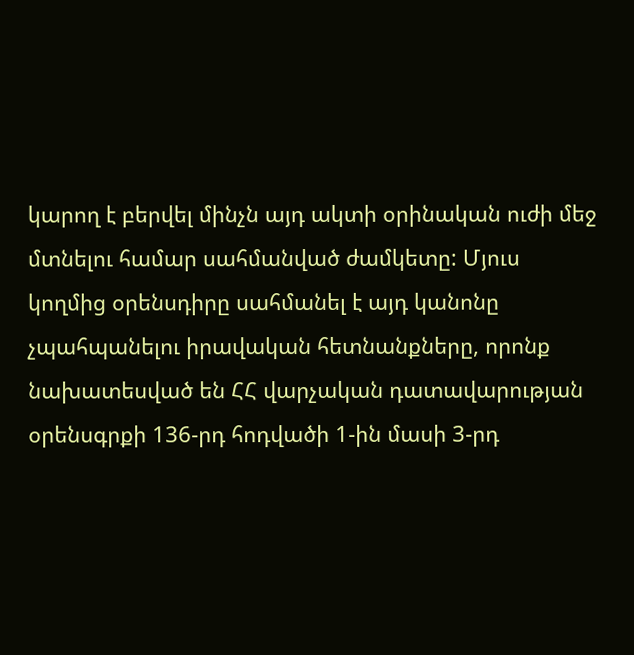կարող է բերվել մինչն այդ ակտի օրինական ուժի մեջ մտնելու համար սահմանված ժամկետը: Մյուս կողմից օրենսդիրը սահմանել է այդ կանոնը չպահպանելու իրավական հետնանքները, որոնք նախատեսված են ՀՀ վարչական դատավարության օրենսգրքի 136-րդ հոդվածի 1-ին մասի 3-րդ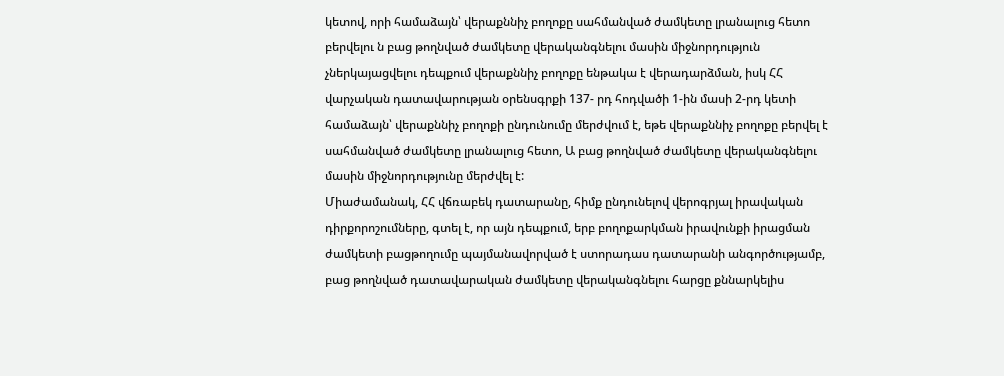կետով, որի համաձայն՝ վերաքննիչ բողոքը սահմանված ժամկետը լրանալուց հետո բերվելու ն բաց թողնված ժամկետը վերականգնելու մասին միջնորդություն չներկայացվելու դեպքում վերաքննիչ բողոքը ենթակա է վերադարձման, իսկ ՀՀ վարչական դատավարության օրենսգրքի 137- րդ հոդվածի 1-ին մասի 2-րդ կետի համաձայն՝ վերաքննիչ բողոքի ընդունումը մերժվում է, եթե վերաքննիչ բողոքը բերվել է սահմանված ժամկետը լրանալուց հետո, Ա բաց թողնված ժամկետը վերականգնելու մասին միջնորդությունը մերժվել է:
Միաժամանակ, ՀՀ վճռաբեկ դատարանը, հիմք ընդունելով վերոգրյալ իրավական դիրքորոշումները, գտել է, որ այն դեպքում, երբ բողոքարկման իրավունքի իրացման ժամկետի բացթողումը պայմանավորված է ստորադաս դատարանի անգործությամբ, բաց թողնված դատավարական ժամկետը վերականգնելու հարցը քննարկելիս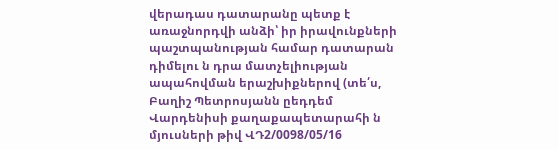վերադաս դատարանը պետք է առաջնորդվի անձի՝ իր իրավունքների պաշտպանության համար դատարան դիմելու ն դրա մատչելիության ապահովման երաշխիքներով (տե՛ս, Բաղիշ Պետրոսյանն ըեդդեմ Վարդենիսի քաղաքապետարահի ն մյուսների թիվ ՎԴ2/0098/05/16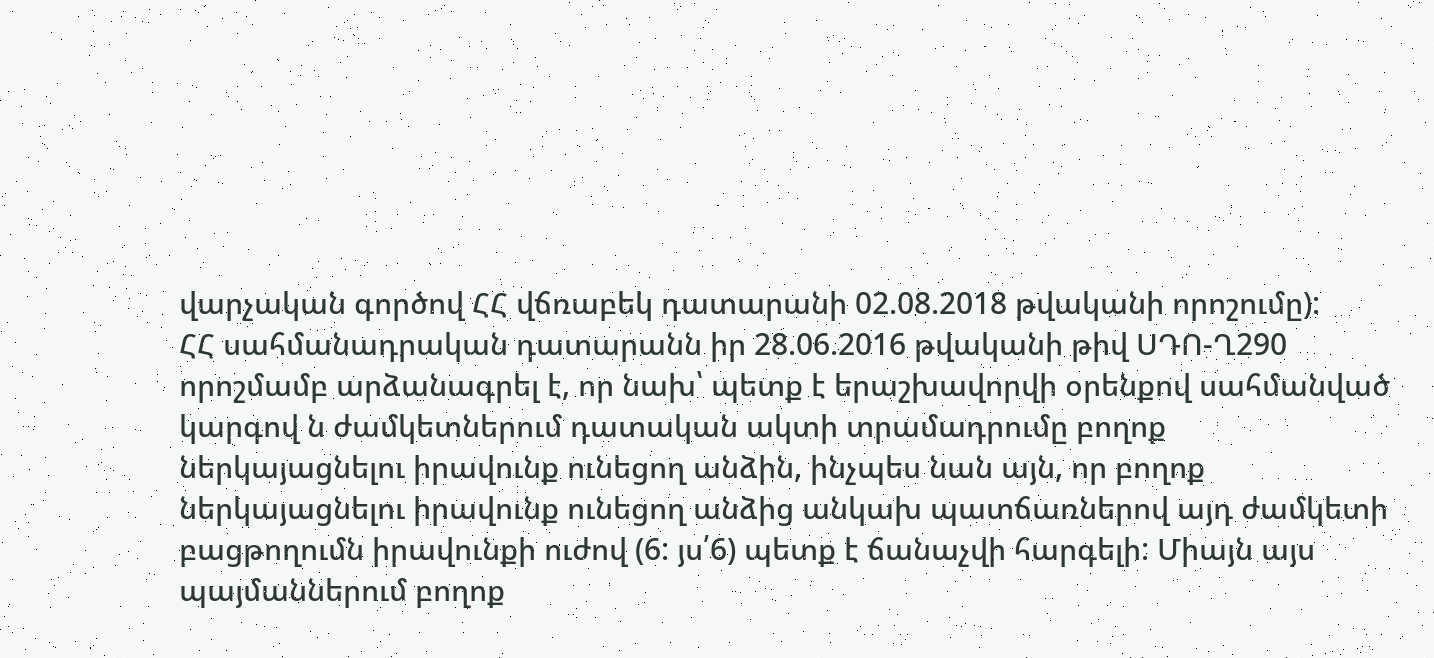վարչական գործով ՀՀ վճռաբեկ դատարանի 02.08.2018 թվականի որոշումը):
ՀՀ սահմանադրական դատարանն իր 28.06.2016 թվականի թիվ ՍԴՈ-Ղ290 որոշմամբ արձանագրել է, որ նախ՝ պետք է երաշխավորվի օրենքով սահմանված կարգով ն ժամկետներում դատական ակտի տրամադրումը բողոք ներկայացնելու իրավունք ունեցող անձին, ինչպես նան այն, որ բողոք ներկայացնելու իրավունք ունեցող անձից անկախ պատճառներով այդ ժամկետի բացթողումն իրավունքի ուժով (6: յս՛6) պետք է ճանաչվի հարգելի: Միայն այս պայմաններում բողոք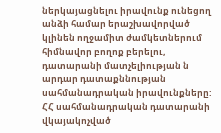ներկայացնելու իրավունք ունեցող անձի համար երաշխավորված կլինեն ողջամիտ ժամկետներում հիմնավոր բողոք բերելու, դատարանի մատչելիության ն արդար դատաքննության սահմանադրական իրավունքները:
ՀՀ սահմանադրական դատարանի վկայակոչված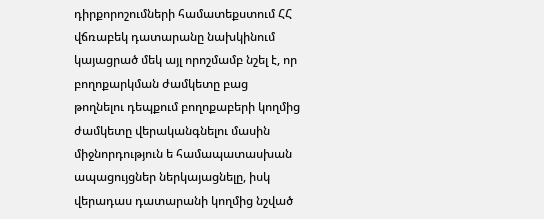դիրքորոշումների համատեքստում ՀՀ վճռաբեկ դատարանը նախկինում կայացրած մեկ այլ որոշմամբ նշել է, որ բողոքարկման ժամկետը բաց թողնելու դեպքում բողոքաբերի կողմից ժամկետը վերականգնելու մասին միջնորդություն ե համապատասխան ապացույցներ ներկայացնելը, իսկ վերադաս դատարանի կողմից նշված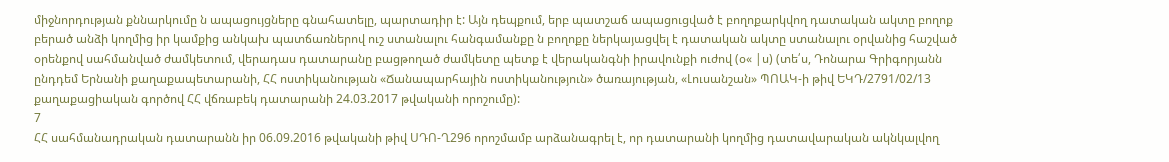միջնորդության քննարկումը ն ապացույցները գնահատելը, պարտադիր է: Այն դեպքում, երբ պատշաճ ապացուցված է բողոքարկվող դատական ակտը բողոք բերած անձի կողմից իր կամքից անկախ պատճառներով ուշ ստանալու հանգամանքը ն բողոքը ներկայացվել է դատական ակտը ստանալու օրվանից հաշված օրենքով սահմանված ժամկետում, վերադաս դատարանը բացթողած ժամկետը պետք է վերականգնի իրավունքի ուժով (օ« |ս) (տե՛ս, Դոնարա Գրիգորյանն ընդդեմ Երնանի քաղաքապետարանի, ՀՀ ոստիկանության «Ճանապարհային ոստիկանություն» ծառայության, «Լուսանշան» ՊՈԱԿ-ի թիվ ԵԿԴ/2791/02/13 քաղաքացիական գործով ՀՀ վճռաբեկ դատարանի 24.03.2017 թվականի որոշումը):
7
ՀՀ սահմանադրական դատարանն իր 06.09.2016 թվականի թիվ ՍԴՈ-Ղ296 որոշմամբ արձանագրել է, որ դատարանի կողմից դատավարական ակնկալվող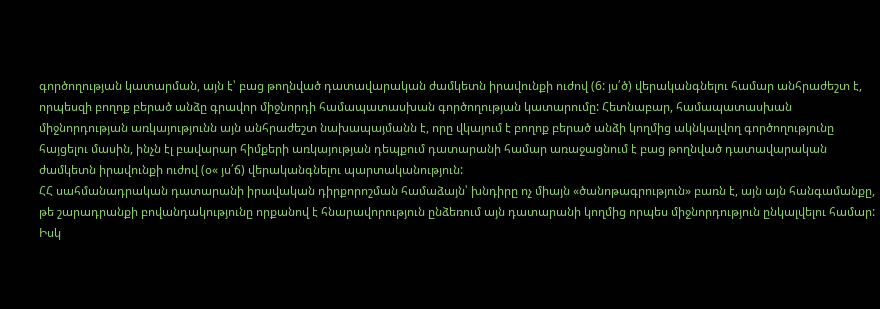գործողության կատարման, այն է՝ բաց թողնված դատավարական ժամկետն իրավունքի ուժով (6: յս՛ծ) վերականգնելու համար անհրաժեշտ է, որպեսզի բողոք բերած անձը գրավոր միջնորդի համապատասխան գործողության կատարումը: Հետնաբար, համապատասխան միջնորդության առկայությունն այն անհրաժեշտ նախապայմանն է, որը վկայում է բողոք բերած անձի կողմից ակնկալվող գործողությունը հայցելու մասին, ինչն էլ բավարար հիմքերի առկայության դեպքում դատարանի համար առաջացնում է բաց թողնված դատավարական ժամկետն իրավունքի ուժով (օ« յս՛ճ) վերականգնելու պարտականություն:
ՀՀ սահմանադրական դատարանի իրավական դիրքորոշման համաձայն՝ խնդիրը ոչ միայն «ծանոթագրություն» բառն է, այն այն հանգամանքը, թե շարադրանքի բովանդակությունը որքանով է հնարավորություն ընձեռում այն դատարանի կողմից որպես միջնորդություն ընկալվելու համար: Իսկ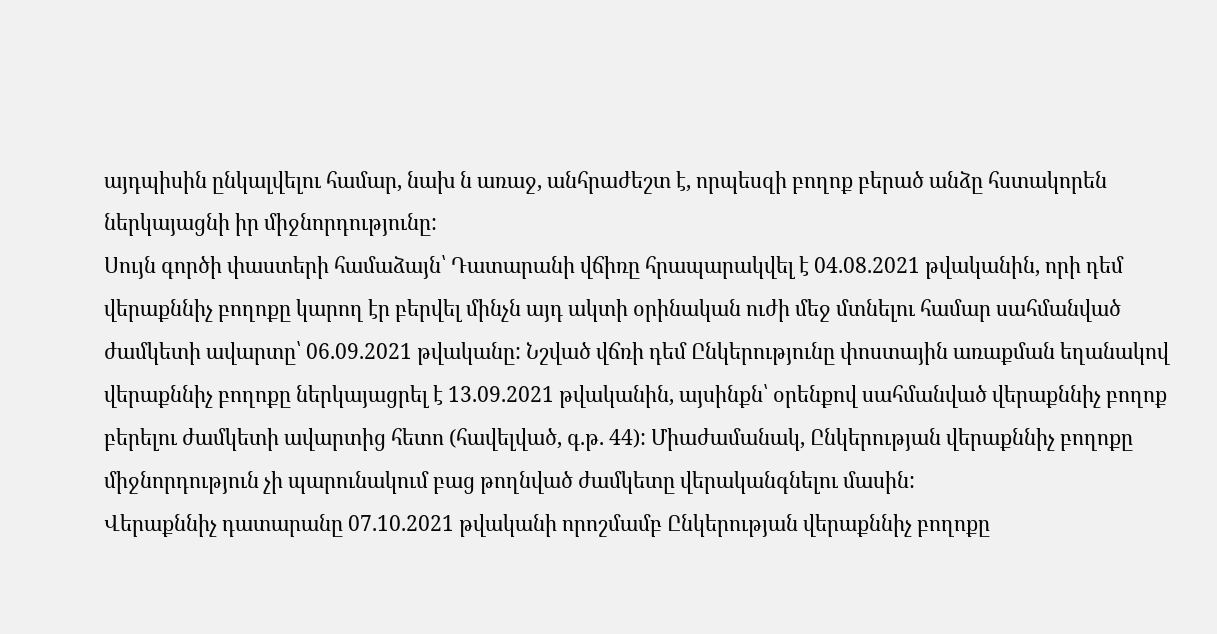այդպիսին ընկալվելու համար, նախ ն առաջ, անհրաժեշտ է, որպեսզի բողոք բերած անձը հստակորեն ներկայացնի իր միջնորդությունը:
Սույն գործի փաստերի համաձայն՝ Դատարանի վճիռը հրապարակվել է 04.08.2021 թվականին, որի դեմ վերաքննիչ բողոքը կարող էր բերվել մինչն այդ ակտի օրինական ուժի մեջ մտնելու համար սահմանված ժամկետի ավարտը՝ 06.09.2021 թվականը: Նշված վճռի դեմ Ընկերությունը փոստային առաքման եղանակով վերաքննիչ բողոքը ներկայացրել է 13.09.2021 թվականին, այսինքն՝ օրենքով սահմանված վերաքննիչ բողոք բերելու ժամկետի ավարտից հետո (հավելված, գ.թ. 44): Միաժամանակ, Ընկերության վերաքննիչ բողոքը միջնորդություն չի պարունակում բաց թողնված ժամկետը վերականգնելու մասին:
Վերաքննիչ դատարանը 07.10.2021 թվականի որոշմամբ Ընկերության վերաքննիչ բողոքը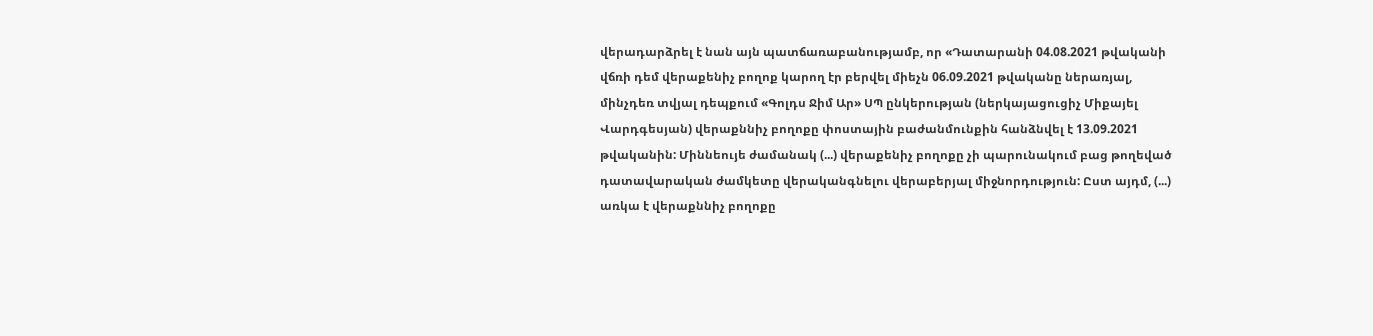վերադարձրել է նան այն պատճառաբանությամբ, որ «Դատարանի 04.08.2021 թվականի վճռի դեմ վերաքենիչ բողոք կարող էր բերվել միեչն 06.09.2021 թվականը ներառյալ, մինչդեռ տվյալ դեպքում «Գոլդս Ջիմ Ար» ՍՊ ընկերության (ներկայացուցիչ Միքայել Վարդգեսյան) վերաքննիչ բողոքը փոստային բաժանմունքին հանձնվել է 13.09.2021 թվականին: Միննեույե ժամանակ (...) վերաքենիչ բողոքը չի պարունակում բաց թողեված դատավարական ժամկետը վերականգնելու վերաբերյալ միջնորդություն: Ըստ այդմ, (...) առկա է վերաքննիչ բողոքը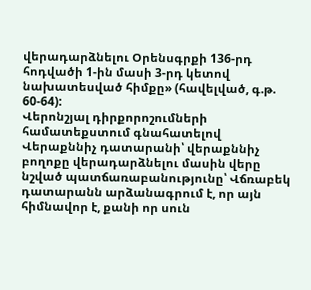վերադարձնելու Օրենսգրքի 136-րդ հոդվածի 1-ին մասի 3-րդ կետով նախատեսված հիմքը» (հավելված, գ.թ. 60-64):
Վերոնշյալ դիրքորոշումների համատեքստում գնահատելով Վերաքննիչ դատարանի՝ վերաքննիչ բողոքը վերադարձնելու մասին վերը նշված պատճառաբանությունը՝ Վճռաբեկ դատարանն արձանագրում է, որ այն հիմնավոր է, քանի որ սուն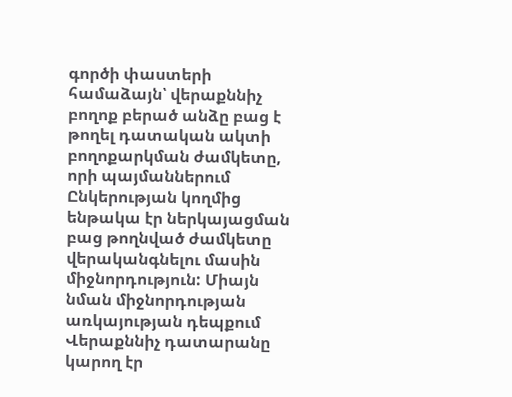գործի փաստերի համաձայն՝ վերաքննիչ բողոք բերած անձը բաց է թողել դատական ակտի բողոքարկման ժամկետը, որի պայմաններում Ընկերության կողմից ենթակա էր ներկայացման բաց թողնված ժամկետը վերականգնելու մասին միջնորդություն: Միայն նման միջնորդության առկայության դեպքում Վերաքննիչ դատարանը կարող էր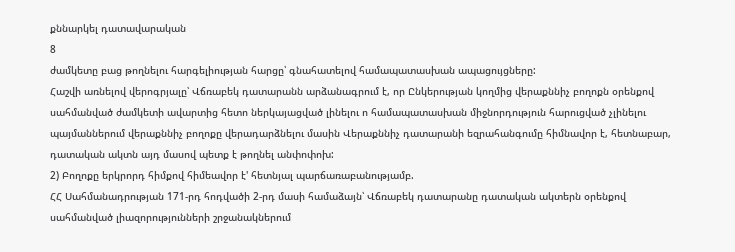քննարկել դատավարական
8
ժամկետը բաց թողնելու հարգելիության հարցը՝ գնահատելով համապատասխան ապացույցները:
Հաշվի առնելով վերոգրյալը՝ Վճռաբեկ դատարանն արձանագրում է, որ Ընկերության կողմից վերաքննիչ բողոքն օրենքով սահմանված ժամկետի ավարտից հետո ներկայացված լինելու ո համապատասխան միջնորդություն հարուցված չլինելու պայմաններում վերաքննիչ բողոքը վերադարձնելու մասին Վերաքննիչ դատարանի եզրահանգումը հիմնավոր է, հետնաբար, դատական ակտն այդ մասով պետք է թողնել անփոփոխ:
2) Բողոքը երկրորդ հիմքով հիմեավոր է' հետնյալ պարճառաբանությամբ.
ՀՀ Սահմանադրության 171-րդ հոդվածի 2-րդ մասի համաձայն՝ Վճռաբեկ դատարանը դատական ակտերն օրենքով սահմանված լիազորությունների շրջանակներում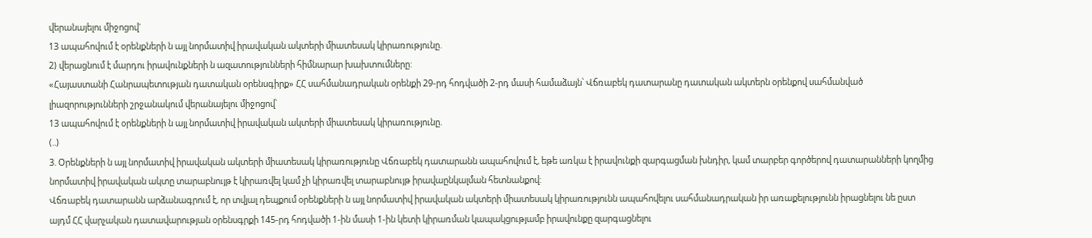վերանայելու միջոցով'
13 ապահովում է օրենքների ն այլ նորմատիվ իրավական ակտերի միատեսակ կիրառությունը.
2) վերացնում է մարդու իրավունքների ն ազատությունների հիմնարար խախտումները:
«Հայաստանի Հանրապետության դատական օրենսգիրք» ՀՀ սահմանադրական օրենքի 29-րդ հոդվածի 2-րդ մասի համաձայն՝ Վճռաբեկ դատարանը դատական ակտերն օրենքով սահմանված լիազորությունների շրջանակում վերանայելու միջոցով՝
13 ապահովում է օրենքների ն այլ նորմատիվ իրավական ակտերի միատեսակ կիրառությունը.
(..)
3. Օրենքների ն այլ նորմատիվ իրավական ակտերի միատեսակ կիրառությունը Վճռաբեկ դատարանն ապահովում է, եթե առկա է իրավունքի զարգացման խնդիր, կամ տարբեր գործերով դատարանների կողմից նորմատիվ իրավական ակտը տարաբնույթ է կիրառվել կամ չի կիրառվել տարաբնույթ իրավաընկալման հետնանքով:
Վճռաբեկ դատարանն արձանագրում է, որ տվյալ դեպքում օրենքների ն այլ նորմատիվ իրավական ակտերի միատեսակ կիրառությունն ապահովելու սահմանադրական իր առաքելությունն իրացնելու նե ըստ այդմ ՀՀ վարչական դատավարության օրենսգրքի 145-րդ հոդվածի 1-ին մասի 1-ին կետի կիրառման կապակցությամբ իրավունքը զարգացնելու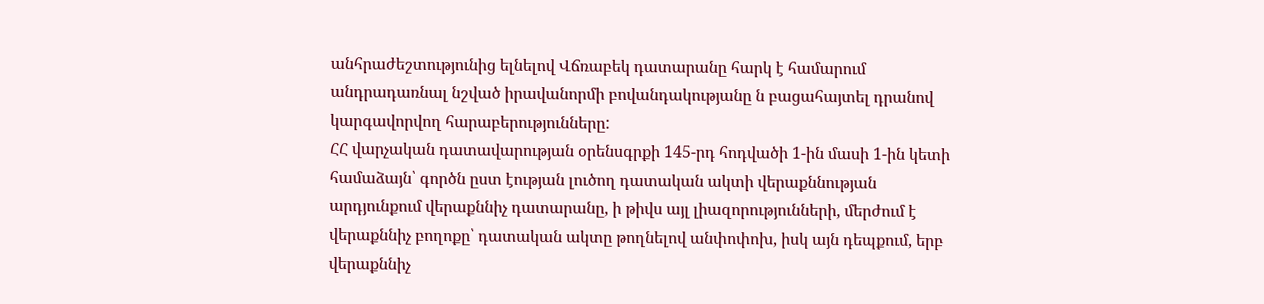անհրաժեշտությունից ելնելով Վճռաբեկ դատարանը հարկ է համարում անդրադառնալ նշված իրավանորմի բովանդակությանը ն բացահայտել դրանով կարգավորվող հարաբերությունները:
ՀՀ վարչական դատավարության օրենսգրքի 145-րդ հոդվածի 1-ին մասի 1-ին կետի համաձայն՝ գործն ըստ էության լուծող դատական ակտի վերաքննության արդյունքում վերաքննիչ դատարանը, ի թիվս այլ լիազորությունների, մերժում է վերաքննիչ բողոքը՝ դատական ակտը թողնելով անփոփոխ, իսկ այն դեպքում, երբ վերաքննիչ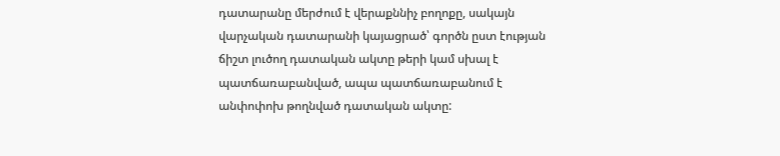դատարանը մերժում է վերաքննիչ բողոքը, սակայն վարչական դատարանի կայացրած՝ գործն ըստ էության ճիշտ լուծող դատական ակտը թերի կամ սխալ է պատճառաբանված, ապա պատճառաբանում է անփոփոխ թողնված դատական ակտը: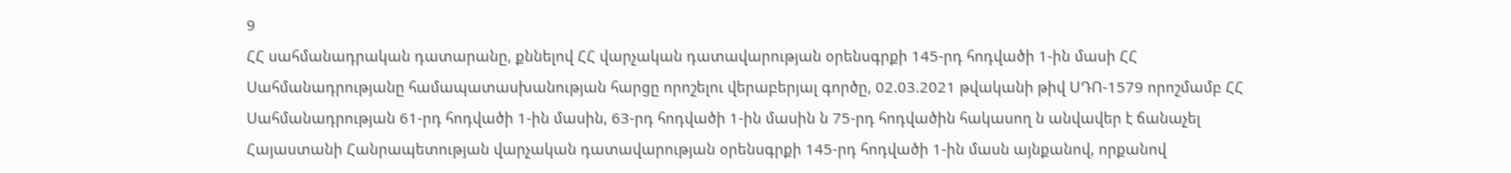9
ՀՀ սահմանադրական դատարանը, քննելով ՀՀ վարչական դատավարության օրենսգրքի 145-րդ հոդվածի 1-ին մասի ՀՀ Սահմանադրությանը համապատասխանության հարցը որոշելու վերաբերյալ գործը, 02.03.2021 թվականի թիվ ՍԴՈ-1579 որոշմամբ ՀՀ Սահմանադրության 61-րդ հոդվածի 1-ին մասին, 63-րդ հոդվածի 1-ին մասին ն 75-րդ հոդվածին հակասող ն անվավեր է ճանաչել Հայաստանի Հանրապետության վարչական դատավարության օրենսգրքի 145-րդ հոդվածի 1-ին մասն այնքանով, որքանով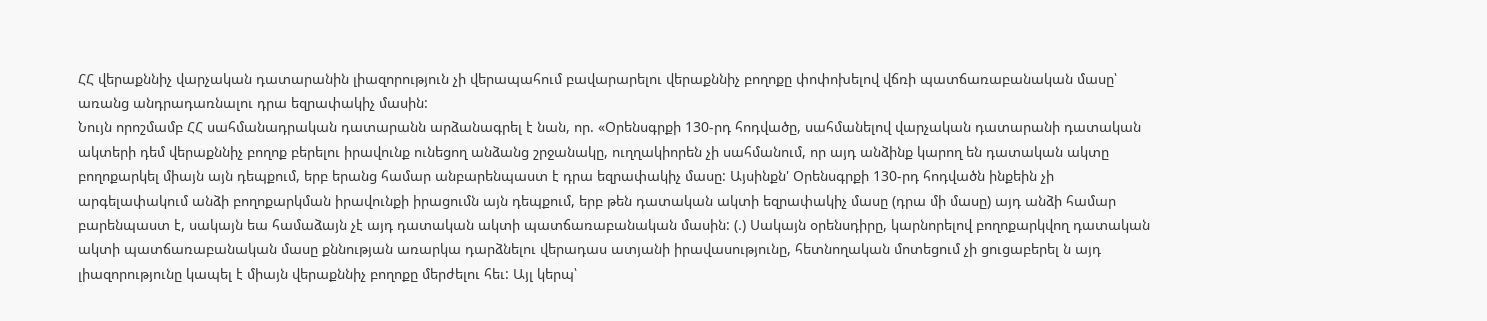ՀՀ վերաքննիչ վարչական դատարանին լիազորություն չի վերապահում բավարարելու վերաքննիչ բողոքը փոփոխելով վճռի պատճառաբանական մասը՝ առանց անդրադառնալու դրա եզրափակիչ մասին:
Նույն որոշմամբ ՀՀ սահմանադրական դատարանն արձանագրել է նան, որ. «Օրենսգրքի 130-րդ հոդվածը, սահմանելով վարչական դատարանի դատական ակտերի դեմ վերաքննիչ բողոք բերելու իրավունք ունեցող անձանց շրջանակը, ուղղակիորեն չի սահմանում, որ այդ անձինք կարող են դատական ակտը բողոքարկել միայն այն դեպքում, երբ երանց համար անբարենպաստ է դրա եզրափակիչ մասը: Այսինքն' Օրենսգրքի 130-րդ հոդվածն ինքեին չի արգելափակում անձի բողոքարկման իրավունքի իրացումն այն դեպքում, երբ թեն դատական ակտի եզրափակիչ մասը (դրա մի մասը) այդ անձի համար բարենպաստ է, սակայն եա համաձայն չէ այդ դատական ակտի պատճառաբանական մասին: (.) Սակայն օրենսդիրը, կարնորելով բողոքարկվող դատական ակտի պատճառաբանական մասը քննության առարկա դարձնելու վերադաս ատյանի իրավասությունը, հետնողական մոտեցում չի ցուցաբերել ն այդ լիազորությունը կապել է միայն վերաքննիչ բողոքը մերժելու հեւ: Այլ կերպ՝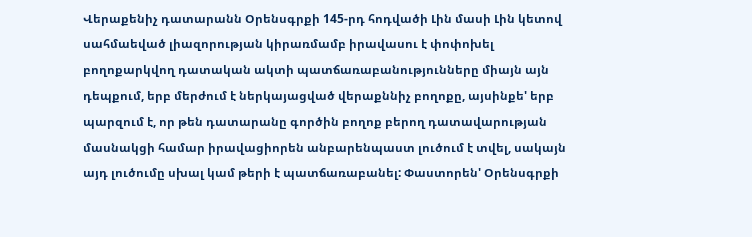Վերաքենիչ դատարանն Օրենսգրքի 145-րդ հոդվածի Լին մասի Լին կետով սահմաեված լիազորության կիրառմամբ իրավասու է փոփոխել բողոքարկվող դատական ակտի պատճառաբանությունները միայն այն դեպքում, երբ մերժում է ներկայացված վերաքննիչ բողոքը, այսինքե' երբ պարզում է, որ թեն դատարանը գործին բողոք բերող դատավարության մասնակցի համար իրավացիորեն անբարենպաստ լուծում է տվել, սակայն այդ լուծումը սխալ կամ թերի է պատճառաբանել: Փաստորեն' Օրենսգրքի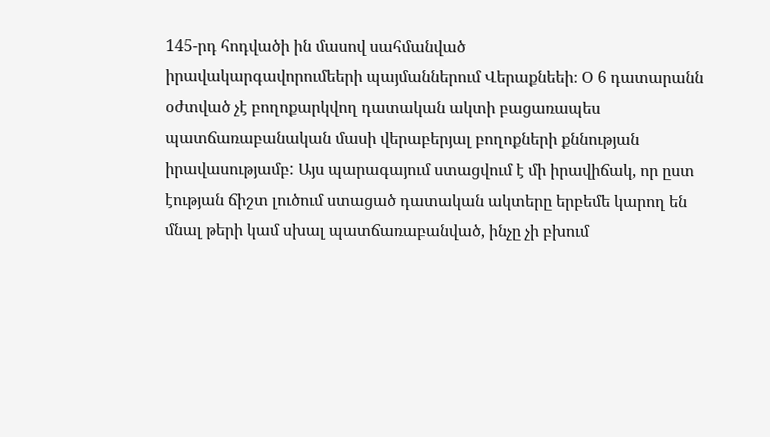145-րդ հոդվածի ին մասով սահմանված
իրավակարգավորումեերի պայմաններում Վերաքնեեի։ Օ 6 դատարանն օժտված չէ բողոքարկվող դատական ակտի բացառապես պատճառաբանական մասի վերաբերյալ բողոքների քննության իրավասությամբ: Այս պարագայում ստացվում է մի իրավիճակ, որ ըստ էության ճիշտ լուծում ստացած դատական ակտերը երբեմե կարող են մնալ թերի կամ սխալ պատճառաբանված, ինչը չի բխում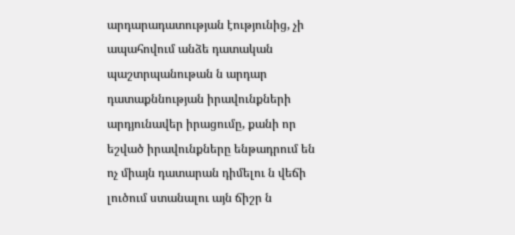արդարադատության էությունից, չի ապահովում անձե դատական պաշտրպանութան ն արդար դատաքննության իրավունքների արդյունավեր իրացումը, քանի որ եշված իրավունքները ենթադրում են ոչ միայն դատարան դիմելու ն վեճի լուծում ստանալու այն ճիշր ն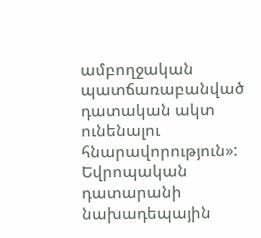ամբողջական պատճառաբանված դատական ակտ ունենալու հնարավորություն»:
Եվրոպական դատարանի նախադեպային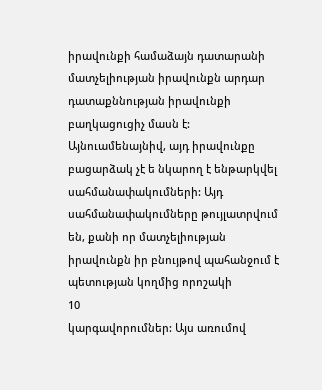իրավունքի համաձայն դատարանի մատչելիության իրավունքն արդար դատաքննության իրավունքի բաղկացուցիչ մասն է: Այնուամենայնիվ, այդ իրավունքը բացարձակ չէ ե նկարող է ենթարկվել սահմանափակումների: Այդ սահմանափակումները թույլատրվում են, քանի որ մատչելիության իրավունքն իր բնույթով պահանջում է պետության կողմից որոշակի
10
կարգավորումներ: Այս առումով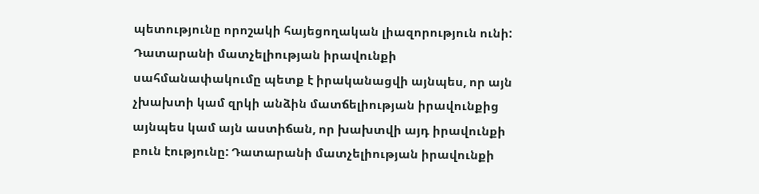պետությունը որոշակի հայեցողական լիազորություն ունի: Դատարանի մատչելիության իրավունքի սահմանափակումը պետք է իրականացվի այնպես, որ այն չխախտի կամ զրկի անձին մատճելիության իրավունքից այնպես կամ այն աստիճան, որ խախտվի այդ իրավունքի բուն էությունը: Դատարանի մատչելիության իրավունքի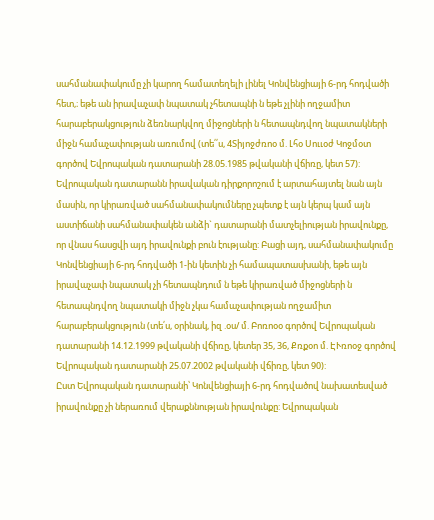սահմանափակումը չի կարող համատեղելի լինել Կոնվենցիայի 6-րդ հոդվածի հետ,։ եթե ան իրավաչափ նպատակ չհետապնի ն եթե չլինի ողջամիտ հարաբերակցություն ձեռնարկվող միջոցների ն հետապնդվող նպատակների միջն համաչափության առումով (տե՛՛ս, 4Տիյոջժռոօ մ. Լհօ Սոււօժ Կոջմօտ գործով Եվրոպական դատարանի 28.05.1985 թվականի վճիռը, կետ 57):
Եվրոպական դատարանն իրավական դիրքորոշում է արտահայտել նան այն մասին, որ կիրառված սահմանափակումները չպետք է այն կերպ կամ այն աստիճանի սահմանափակեն անձի` դատարանի մատչելիության իրավունքը, որ վնաս հասցվի այդ իրավունքի բուն էությանը: Բացի այդ, սահմանափակումը Կոնվենցիայի 6-րդ հոդվածի 1-ին կետին չի համապատասխանի, եթե այն իրավաչափ նպատակ չի հետապնդում ն եթե կիրառված միջոցների ն հետապնդվող նպատակի միջն չկա համաչափության ողջամիտ հարաբերակցություն (տե՛ս, օրինակ, իզ .օս/ մ. Բոռոօօ գործով Եվրոպական դատարանի 14.12.1999 թվականի վճիռը, կետեր 35, 36, Քռքօո մ. ԷՒռոօջ գործով Եվրոպական դատարանի 25.07.2002 թվականի վճիռը, կետ 90):
Ըստ Եվրոպական դատարանի՝ Կոնվենցիայի 6-րդ հոդվածով նախատեսված իրավունքը չի ներառում վերաքննության իրավունքը: Եվրոպական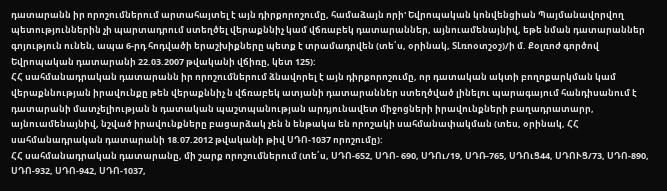դատարանն իր որոշումներում արտահայտել է այն դիրքորոշումը, համաձայն որի' Եվրոպական կոնվենցիան Պայմանավորվող պետություններին չի պարտադրում ստեղծել վերաքննիչ կամ վճռաբեկ դատարաններ, այնուամենայնիվ, եթե նման դատարաններ գոյություն ունեն, ապա 6-րդ հոդվածի երաշխիքները պետք է տրամադրվեն (տե՛ս, օրինակ, ՏԼռոօտշօշ)/ի մ. Քօլռոժ գործով Եվրոպական դատարանի 22.03.2007 թվականի վճիռը, կետ 125):
ՀՀ սահմանադրական դատարանն իր որոշումներում ձնավորել է այն դիրքորոշումը, որ դատական ակտի բողոքարկման կամ վերաքննության իրավունքը թեն վերաքննիչ ն վճռաբեկ ատյանի դատարաններ ստեղծված լինելու պարագայում հանդիսանում է դատարանի մատչելիության ն դատական պաշտպանության արդյունավետ միջոցների իրավունքների բաղադրատարր, այնուամենայնիվ, նշված իրավունքները բացարձակ չեն ն ենթակա են որոշակի սահմանափակման (տես, օրինակ, ՀՀ սահմանադրական դատարանի 18.07.2012 թվականի թիվ ՍԴՈ-1037 որոշումը):
ՀՀ սահմանադրական դատարանը, մի շարք որոշումներում (տե՛ս, ՍԴՈ-652, ՍԴՈ- 690, ՍԴՈւ/19, ՍԴՌ-765, ՍԴՈւՑ44, ՍԴՈՒՑ/73, ՍԴՈ-890, ՍԴՈ-932, ՍԴՈ-942, ՍԴՈ-1037,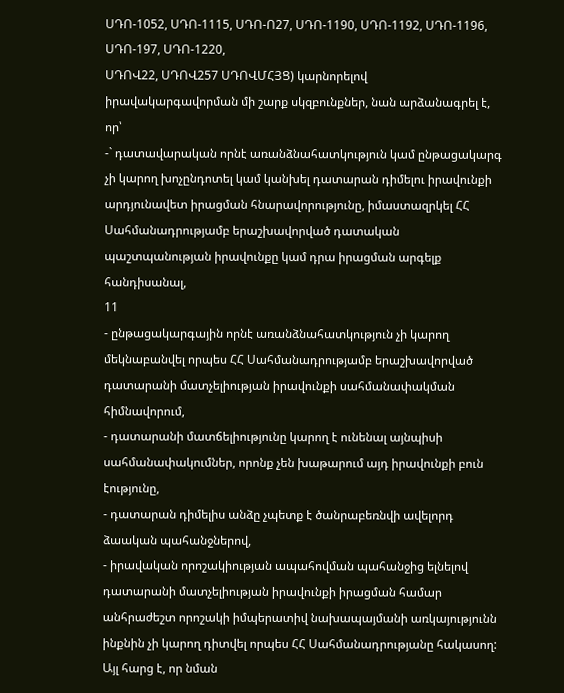ՍԴՈ-1052, ՍԴՈ-1115, ՍԴՈ-Ո27, ՍԴՈ-1190, ՍԴՈ-1192, ՍԴՈ-1196, ՍԴՈ-197, ՍԴՈ-1220,
ՍԴՈՎ22, ՍԴՈՎ257 ՍԴՈՎՄՀՅՑ) կարնորելով իրավակարգավորման մի շարք սկզբունքներ, նան արձանագրել է, որ՝
-` դատավարական որնէ առանձնահատկություն կամ ընթացակարգ չի կարող խոչընդոտել կամ կանխել դատարան դիմելու իրավունքի արդյունավետ իրացման հնարավորությունը, իմաստազրկել ՀՀ Սահմանադրությամբ երաշխավորված դատական պաշտպանության իրավունքը կամ դրա իրացման արգելք հանդիսանալ,
11
- ընթացակարգային որնէ առանձնահատկություն չի կարող մեկնաբանվել որպես ՀՀ Սահմանադրությամբ երաշխավորված դատարանի մատչելիության իրավունքի սահմանափակման հիմնավորում,
- դատարանի մատճելիությունը կարող է ունենալ այնպիսի սահմանափակումներ, որոնք չեն խաթարում այդ իրավունքի բուն էությունը,
- դատարան դիմելիս անձը չպետք է ծանրաբեռնվի ավելորդ ձաական պահանջներով,
- իրավական որոշակիության ապահովման պահանջից ելնելով դատարանի մատչելիության իրավունքի իրացման համար անհրաժեշտ որոշակի իմպերատիվ նախապայմանի առկայությունն ինքնին չի կարող դիտվել որպես ՀՀ Սահմանադրությանը հակասող: Այլ հարց է, որ նման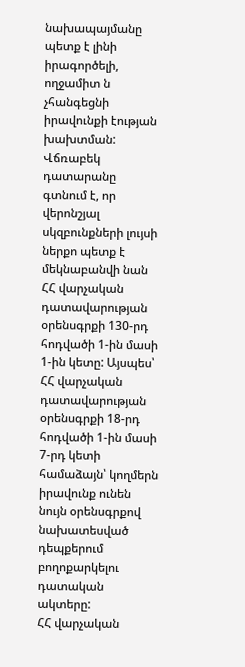նախապայմանը պետք է լինի իրագործելի, ողջամիտ ն չհանգեցնի իրավունքի էության խախտման:
Վճռաբեկ դատարանը գտնում է, որ վերոնշյալ սկզբունքների լույսի ներքո պետք է մեկնաբանվի նան ՀՀ վարչական դատավարության օրենսգրքի 130-րդ հոդվածի 1-ին մասի 1-ին կետը: Այսպես՝
ՀՀ վարչական դատավարության օրենսգրքի 18-րդ հոդվածի 1-ին մասի 7-րդ կետի համաձայն՝ կողմերն իրավունք ունեն նույն օրենսգրքով նախատեսված դեպքերում բողոքարկելու դատական ակտերը:
ՀՀ վարչական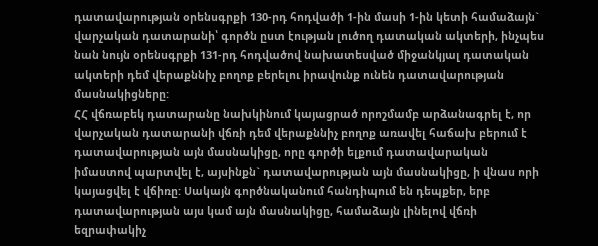դատավարության օրենսգրքի 130-րդ հոդվածի 1-ին մասի 1-ին կետի համաձայն` վարչական դատարանի՝ գործն ըստ էության լուծող դատական ակտերի, ինչպես նան նույն օրենսգրքի 131-րդ հոդվածով նախատեսված միջանկյալ դատական ակտերի դեմ վերաքննիչ բողոք բերելու իրավունք ունեն դատավարության մասնակիցները:
ՀՀ վճռաբեկ դատարանը նախկինում կայացրած որոշմամբ արձանագրել է, որ վարչական դատարանի վճռի դեմ վերաքննիչ բողոք առավել հաճախ բերում է դատավարության այն մասնակիցը, որը գործի ելքում դատավարական իմաստով պարտվել է, այսինքն` դատավարության այն մասնակիցը, ի վնաս որի կայացվել է վճիռը: Սակայն գործնականում հանդիպում են դեպքեր, երբ դատավարության այս կամ այն մասնակիցը, համաձայն լինելով վճռի եզրափակիչ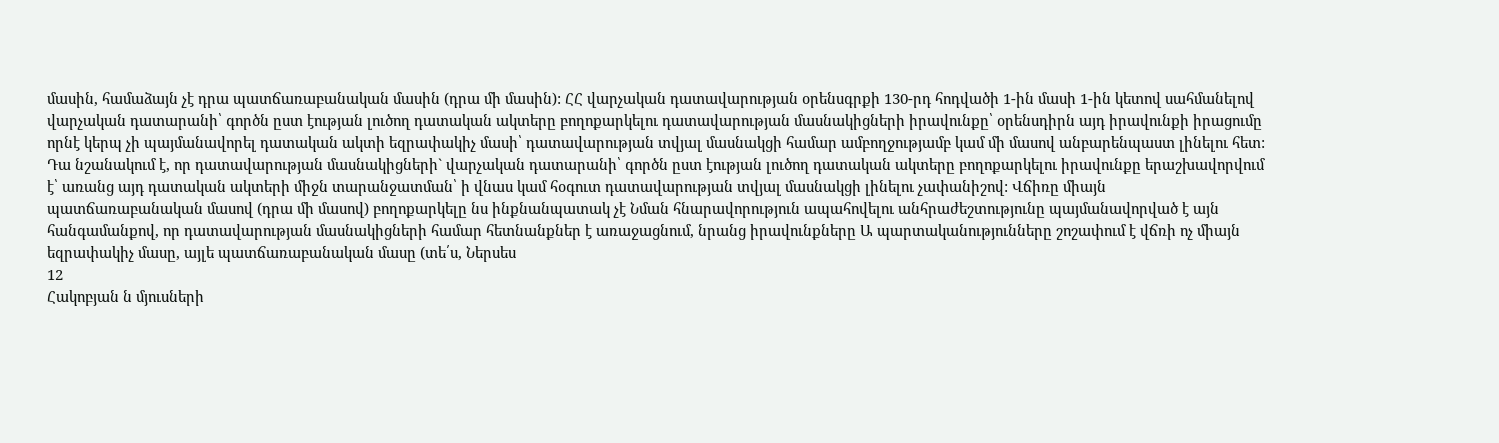մասին, համաձայն չէ դրա պատճառաբանական մասին (դրա մի մասին): ՀՀ վարչական դատավարության օրենսգրքի 130-րդ հոդվածի 1-ին մասի 1-ին կետով սահմանելով վարչական դատարանի՝ գործն ըստ էության լուծող դատական ակտերը բողոքարկելու դատավարության մասնակիցների իրավունքը՝ օրենսդիրն այդ իրավունքի իրացումը որնէ կերպ չի պայմանավորել դատական ակտի եզրափակիչ մասի՝ դատավարության տվյալ մասնակցի համար ամբողջությամբ կամ մի մասով անբարենպաստ լինելու հետ: Դա նշանակում է, որ դատավարության մասնակիցների` վարչական դատարանի՝ գործն ըստ էության լուծող դատական ակտերը բողոքարկելու իրավունքը երաշխավորվում է՝ առանց այդ դատական ակտերի միջն տարանջատման՝ ի վնաս կամ հօգուտ դատավարության տվյալ մասնակցի լինելու չափանիշով: Վճիռը միայն պատճառաբանական մասով (դրա մի մասով) բողոքարկելը նս ինքնանպատակ չէ Նման հնարավորություն ապահովելու անհրաժեշտությունը պայմանավորված է այն հանգամանքով, որ դատավարության մասնակիցների համար հետնանքներ է առաջացնում, նրանց իրավունքները Ա պարտականությունները շոշափում է վճռի ոչ միայն եզրափակիչ մասը, այլե պատճառաբանական մասը (տե՛ս, Ներսես
12
Հակոբյան ն մյուսների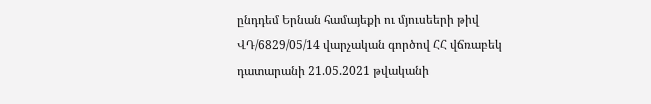ընդդեմ Երնան համայեքի ու մյուսեերի թիվ ՎԴ/6829/05/14 վարչական գործով ՀՀ վճռաբեկ դատարանի 21.05.2021 թվականի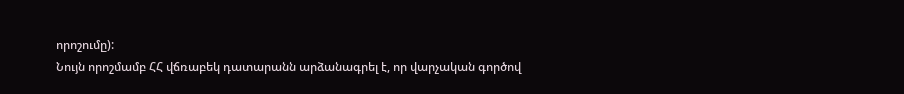որոշումը):
Նույն որոշմամբ ՀՀ վճռաբեկ դատարանն արձանագրել է, որ վարչական գործով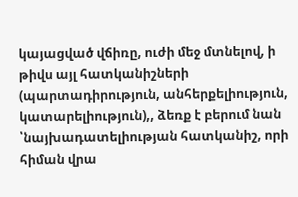կայացված վճիռը, ուժի մեջ մտնելով, ի թիվս այլ հատկանիշների (պարտադիրություն, անհերքելիություն, կատարելիություն),, ձեռք է բերում նան ՝նայխադատելիության հատկանիշ, որի հիման վրա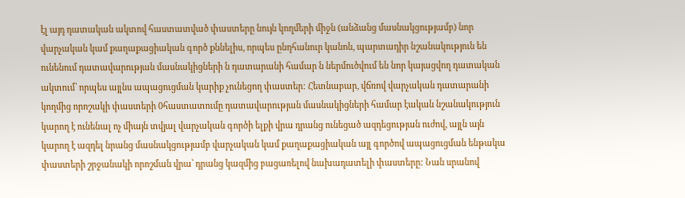էլ այդ դատական ակտով հաստատված փաստերը նույն կողմերի միջն (անձանց մասնակցությամբ) նոր վարչական կամ քաղաքացիական գործ քննելիս, որպես ընդհանուր կանոն, պարտադիր նշանակություն են ունենում դատավարության մասնակիցների ն դատարանի համար ն ներմուծվում են նոր կայացվող դատական ակտում՝ որպես այլնս ապացուցման կարիք չունեցող փաստեր: Հետնաբար, վճռով վարչական դատարանի կողմից որոշակի փաստերի 0հաստատումը դատավարության մասնակիցների համար էական նշանակություն կարող է ունենալ ոչ միայն տվյալ վարչական գործի ելքի վրա դրանց ունեցած ազդեցության ուժով, այլն այն կարող է ազդել նրանց մասնակցությամբ վարչական կամ քաղաքացիական այլ գործով ապացուցման ենթակա փաստերի շրջանակի որոշման վրա՝ դրանց կազմից բացառելով նախադատելի փաստերը: Նան սրանով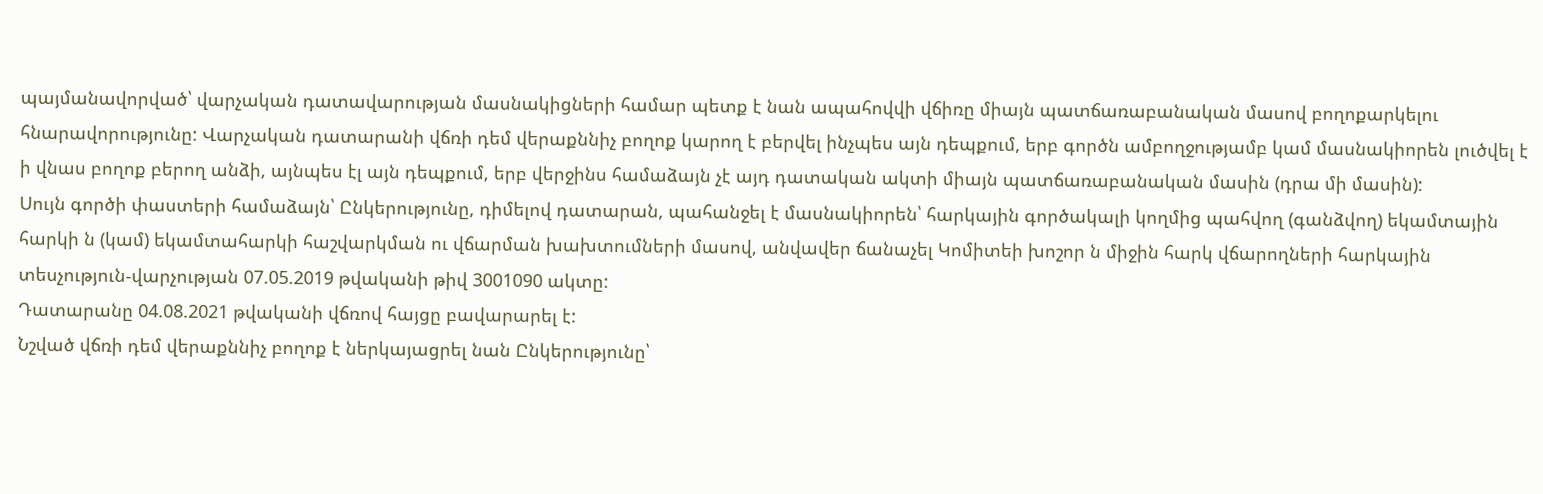պայմանավորված՝ վարչական դատավարության մասնակիցների համար պետք է նան ապահովվի վճիռը միայն պատճառաբանական մասով բողոքարկելու հնարավորությունը: Վարչական դատարանի վճռի դեմ վերաքննիչ բողոք կարող է բերվել ինչպես այն դեպքում, երբ գործն ամբողջությամբ կամ մասնակիորեն լուծվել է ի վնաս բողոք բերող անձի, այնպես էլ այն դեպքում, երբ վերջինս համաձայն չէ այդ դատական ակտի միայն պատճառաբանական մասին (դրա մի մասին):
Սույն գործի փաստերի համաձայն՝ Ընկերությունը, դիմելով դատարան, պահանջել է մասնակիորեն՝ հարկային գործակալի կողմից պահվող (գանձվող) եկամտային հարկի ն (կամ) եկամտահարկի հաշվարկման ու վճարման խախտումների մասով, անվավեր ճանաչել Կոմիտեի խոշոր ն միջին հարկ վճարողների հարկային տեսչություն-վարչության 07.05.2019 թվականի թիվ 3001090 ակտը:
Դատարանը 04.08.2021 թվականի վճռով հայցը բավարարել է:
Նշված վճռի դեմ վերաքննիչ բողոք է ներկայացրել նան Ընկերությունը՝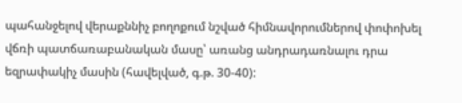պահանջելով վերաքննիչ բողոքում նշված հիմնավորումներով փոփոխել վճռի պատճառաբանական մասը՝ առանց անդրադառնալու դրա եզրափակիչ մասին (հավելված, գ.թ. 30-40):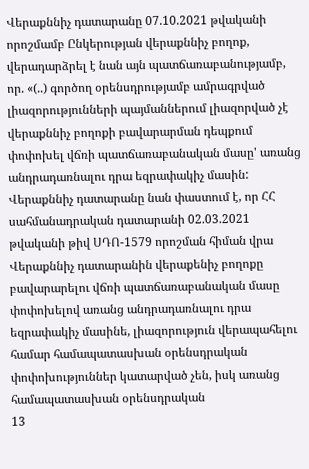Վերաքննիչ դատարանը 07.10.2021 թվականի որոշմամբ Ընկերության վերաքննիչ բողոք, վերադարձրել է նան այն պատճառաբանությամբ, որ. «(..) գործող օրենսդրությամբ ամրագրված լիազորությունների պայմաններում լիազորված չէ վերաքննիչ բողոքի բավարարման դեպքում փոփոխել վճռի պատճառաբանական մասը' առանց անդրադառնալու դրա եզրափակիչ մասին: Վերաքննիչ դատարանը նան փաստում է, որ ՀՀ սահմանադրական դատարանի 02.03.2021 թվականի թիվ ՍԴՈ-1579 որոշման հիման վրա Վերաքննիչ դատարանին վերաքենիչ բողոքը բավարարելու վճռի պատճառաբանական մասը փոփոխելով առանց անդրադառնալու դրա եզրափակիչ մասինե, լիազորություն վերապահելու համար համապատասխան օրենսդրական փոփոխություններ կատարված չեն, իսկ առանց համապատասխան օրենսդրական
13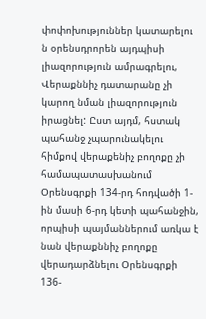փոփոխություններ կատարելու ն օրենսդրորեն այդպիսի լիազորություն ամրագրելու, Վերաքննիչ դատարանը չի կարող նման լիազորություն իրացնել: Ըստ այդմ, հստակ պահանջ չպարունակելու հիմքով վերաքենիչ բողոքը չի համապատասխանում Օրենսգրքի 134-րդ հոդվածի 1-ին մասի 6-րդ կետի պահանջին, որպիսի պայմաններում առկա է նան վերաքննիչ բողոքը վերադարձնելու Օրենսգրքի 136-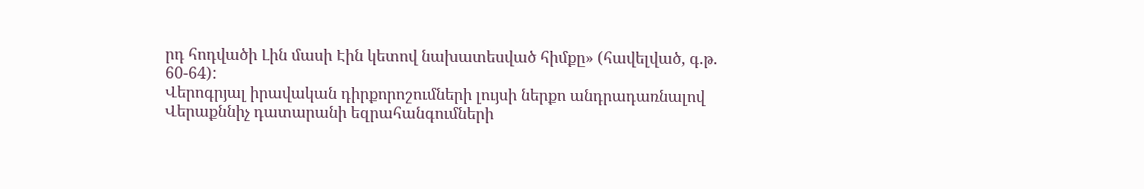րդ հոդվածի Լին մասի Էին կետով նախատեսված հիմքը» (հավելված, գ.թ. 60-64):
Վերոգրյալ իրավական դիրքորոշումների լույսի ներքո անդրադառնալով Վերաքննիչ դատարանի եզրահանգումների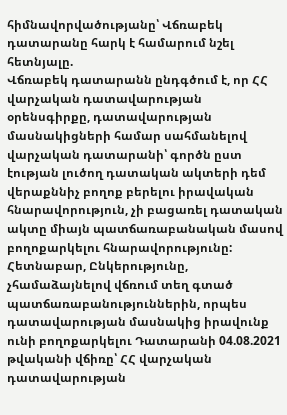հիմնավորվածությանը՝ Վճռաբեկ դատարանը հարկ է համարում նշել հետնյալը.
Վճռաբեկ դատարանն ընդգծում է, որ ՀՀ վարչական դատավարության օրենսգիրքը, դատավարության մասնակիցների համար սահմանելով վարչական դատարանի՝ գործն ըստ էության լուծող դատական ակտերի դեմ վերաքննիչ բողոք բերելու իրավական հնարավորություն, չի բացառել դատական ակտը միայն պատճառաբանական մասով բողոքարկելու հնարավորությունը: Հետնաբար, Ընկերությունը, չհամաձայնելով վճռում տեղ գտած պատճառաբանություններին, որպես դատավարության մասնակից իրավունք ունի բողոքարկելու Դատարանի 04.08.2021 թվականի վճիռը՝ ՀՀ վարչական դատավարության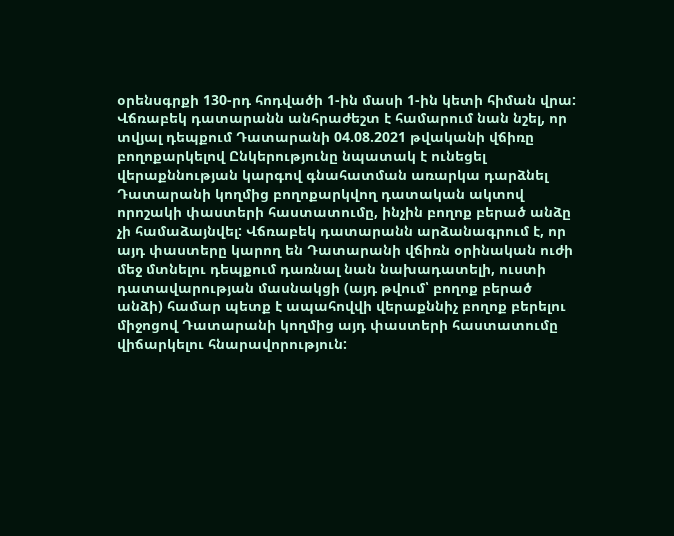օրենսգրքի 130-րդ հոդվածի 1-ին մասի 1-ին կետի հիման վրա:
Վճռաբեկ դատարանն անհրաժեշտ է համարում նան նշել, որ տվյալ դեպքում Դատարանի 04.08.2021 թվականի վճիռը բողոքարկելով Ընկերությունը նպատակ է ունեցել վերաքննության կարգով գնահատման առարկա դարձնել Դատարանի կողմից բողոքարկվող դատական ակտով որոշակի փաստերի հաստատումը, ինչին բողոք բերած անձը չի համաձայնվել: Վճռաբեկ դատարանն արձանագրում է, որ այդ փաստերը կարող են Դատարանի վճիռն օրինական ուժի մեջ մտնելու դեպքում դառնալ նան նախադատելի, ուստի դատավարության մասնակցի (այդ թվում՝ բողոք բերած անձի) համար պետք է ապահովվի վերաքննիչ բողոք բերելու միջոցով Դատարանի կողմից այդ փաստերի հաստատումը վիճարկելու հնարավորություն: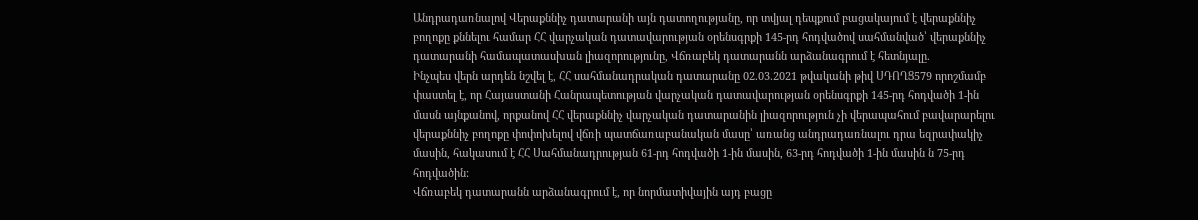Անդրադառնալով Վերաքննիչ դատարանի այն դատողությանը, որ տվյալ դեպքում բացակայում է վերաքննիչ բողոքը քննելու համար ՀՀ վարչական դատավարության օրենսգրքի 145-րդ հոդվածով սահմանված՝ վերաքննիչ դատարանի համապատասխան լիազորությունը, Վճռաբեկ դատարանն արձանագրում է հետնյալը.
Ինչպես վերն արդեն նշվել է, ՀՀ սահմանադրական դատարանը 02.03.2021 թվականի թիվ ՍԴՈՂՑ579 որոշմամբ փաստել է, որ Հայաստանի Հանրապետության վարչական դատավարության օրենսգրքի 145-րդ հոդվածի 1-ին մասն այնքանով, որքանով ՀՀ վերաքննիչ վարչական դատարանին լիազորություն չի վերապահում բավարարելու վերաքննիչ բողոքը փոփոխելով վճռի պատճառաբանական մասը՝ առանց անդրադառնալու դրա եզրափակիչ մասին, հակասում է ՀՀ Սահմանադրության 61-րդ հոդվածի 1-ին մասին, 63-րդ հոդվածի 1-ին մասին ն 75-րդ հոդվածին:
Վճռաբեկ դատարանն արձանագրում է, որ նորմատիվային այդ բացը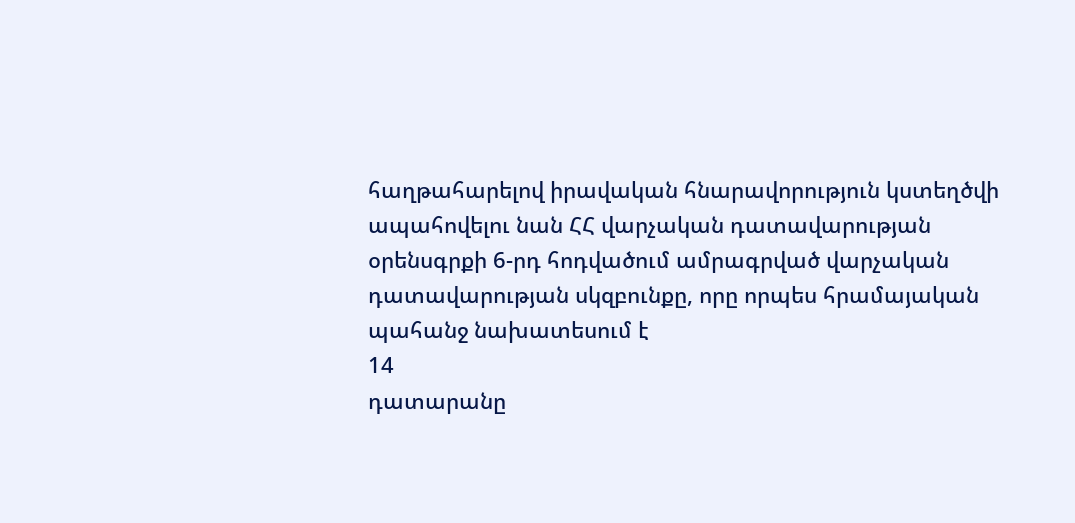հաղթահարելով իրավական հնարավորություն կստեղծվի ապահովելու նան ՀՀ վարչական դատավարության օրենսգրքի 6-րդ հոդվածում ամրագրված վարչական դատավարության սկզբունքը, որը որպես հրամայական պահանջ նախատեսում է
14
դատարանը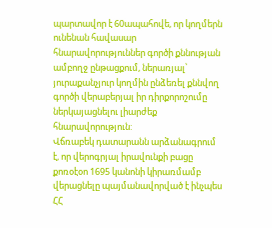պարտավոր է 60ապահովե, որ կողմերն ունենան հավասար հնարավորություններ գործի քննության ամբողջ ընթացքում, ներառյալ՝ յուրաքանչյուր կողմին ընձեռել քննվող գործի վերաբերյալ իր դիրքորոշումը ներկայացնելու լիարժեք հնարավորություն:
Վճռաբեկ դատարանն արձանագրում է, որ վերոգրյալ իրավունքի բացը քոռօէօո 1695 կանոնի կիրառմամբ վերացնելը պայմանավորված է ինչպես ՀՀ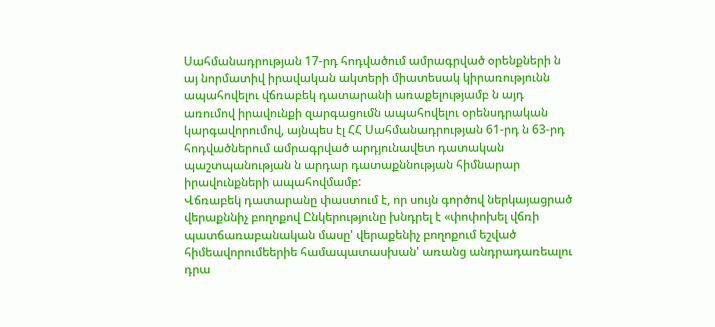Սահմանադրության 17-րդ հոդվածում ամրագրված օրենքների ն այ նորմատիվ իրավական ակտերի միատեսակ կիրառությունն ապահովելու վճռաբեկ դատարանի առաքելությամբ ն այդ առումով իրավունքի զարգացումն ապահովելու օրենսդրական կարգավորումով, այնպես էլ ՀՀ Սահմանադրության 61-րդ ն 63-րդ հոդվածներում ամրագրված արդյունավետ դատական պաշտպանության ն արդար դատաքննության հիմնարար իրավունքների ապահովմամբ:
Վճռաբեկ դատարանը փաստում է, որ սույն գործով ներկայացրած վերաքննիչ բողոքով Ընկերությունը խնդրել է «փոփոխել վճռի պատճառաբանական մասը' վերաքենիչ բողոքում եշված հիմեավորումեերիե համապատասխան' առանց անդրադառեալու դրա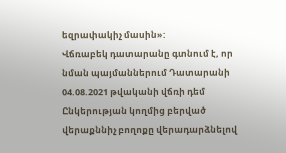եզրափակիչ մասին»:
Վճռաբեկ դատարանը գտնում է, որ նման պայմաններում Դատարանի 04.08.2021 թվականի վճռի դեմ Ընկերության կողմից բերված վերաքննիչ բողոքը վերադարձնելով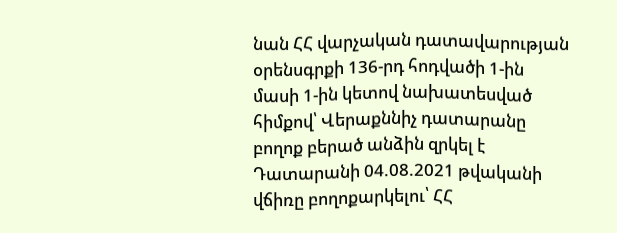նան ՀՀ վարչական դատավարության օրենսգրքի 136-րդ հոդվածի 1-ին մասի 1-ին կետով նախատեսված հիմքով՝ Վերաքննիչ դատարանը բողոք բերած անձին զրկել է Դատարանի 04.08.2021 թվականի վճիռը բողոքարկելու՝ ՀՀ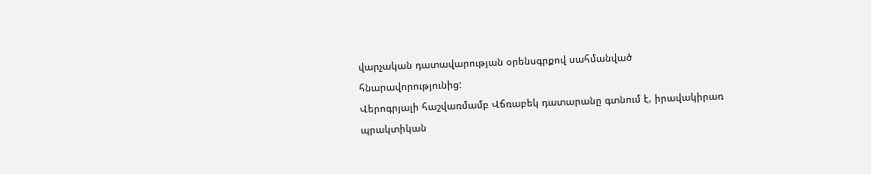վարչական դատավարության օրենսգրքով սահմանված հնարավորությունից:
Վերոգրյալի հաշվառմամբ Վճռաբեկ դատարանը գտնում է, իրավակիրառ պրակտիկան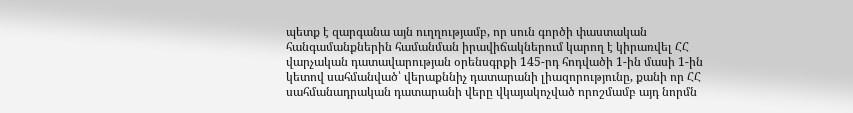պետք է զարգանա այն ուղղությամբ, որ սուն գործի փաստական հանգամանքներին համանման իրավիճակներում կարող է կիրառվել ՀՀ վարչական դատավարության օրենսգրքի 145-րդ հոդվածի 1-ին մասի 1-ին կետով սահմանված՝ վերաքննիչ դատարանի լիազորությունը, քանի որ ՀՀ սահմանադրական դատարանի վերը վկայակոչված որոշմամբ այդ նորմն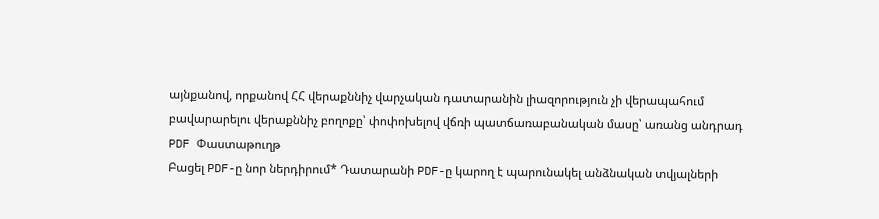այնքանով, որքանով ՀՀ վերաքննիչ վարչական դատարանին լիազորություն չի վերապահում բավարարելու վերաքննիչ բողոքը՝ փոփոխելով վճռի պատճառաբանական մասը՝ առանց անդրադ
PDF Փաստաթուղթ
Բացել PDF-ը նոր ներդիրում* Դատարանի PDF-ը կարող է պարունակել անձնական տվյալների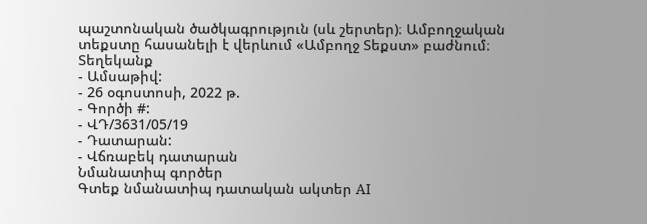պաշտոնական ծածկագրություն (սև շերտեր)։ Ամբողջական տեքստը հասանելի է վերևում «Ամբողջ Տեքստ» բաժնում։
Տեղեկանք
- Ամսաթիվ:
- 26 օգոստոսի, 2022 թ.
- Գործի #:
- ՎԴ/3631/05/19
- Դատարան:
- Վճռաբեկ դատարան
Նմանատիպ գործեր
Գտեք նմանատիպ դատական ակտեր AI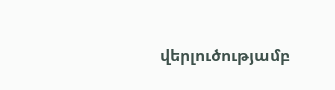վերլուծությամբ